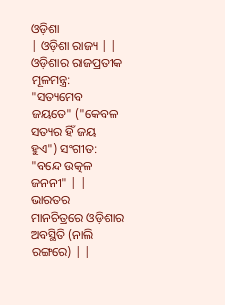ଓଡ଼ିଶା
| ଓଡ଼ିଶା ରାଜ୍ୟ | |
ଓଡ଼ିଶାର ରାଜପ୍ରତୀକ ମୂଳମନ୍ତ୍ର: "ସତ୍ୟମେବ ଜୟତେ" ("କେବଳ ସତ୍ୟର ହିଁ ଜୟ ହୁଏ") ସଂଗୀତ: "ବନ୍ଦେ ଉତ୍କଳ ଜନନୀ" | |
ଭାରତର ମାନଚିତ୍ରରେ ଓଡ଼ିଶାର ଅବସ୍ଥିତି (ନାଲି ରଙ୍ଗରେ) | |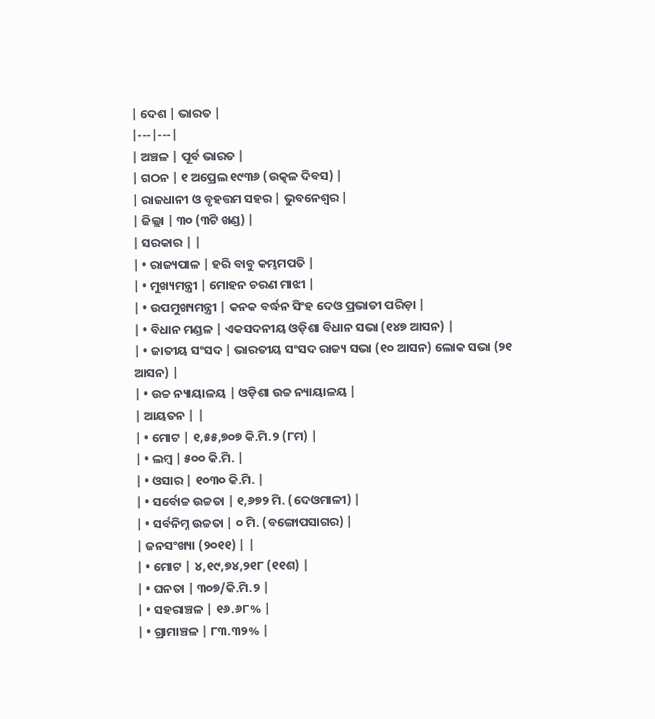| ଦେଶ | ଭାରତ |
|---|---|
| ଅଞ୍ଚଳ | ପୂର୍ବ ଭାରତ |
| ଗଠନ | ୧ ଅପ୍ରେଲ ୧୯୩୬ (ଉତ୍କଳ ଦିବସ) |
| ରାଜଧାନୀ ଓ ବୃହତ୍ତମ ସହର | ଭୁବନେଶ୍ୱର |
| ଜିଲ୍ଲା | ୩୦ (୩ଟି ଖଣ୍ଡ) |
| ସରକାର | |
| • ରାଜ୍ୟପାଳ | ହରି ବାବୁ କମ୍ଭମପତି |
| • ମୁଖ୍ୟମନ୍ତ୍ରୀ | ମୋହନ ଚରଣ ମାଝୀ |
| • ଉପମୁଖ୍ୟମନ୍ତ୍ରୀ | କନକ ବର୍ଦ୍ଧନ ସିଂହ ଦେଓ ପ୍ରଭାତୀ ପରିଡ଼ା |
| • ବିଧାନ ମଣ୍ଡଳ | ଏକସଦନୀୟ ଓଡ଼ିଶା ବିଧାନ ସଭା (୧୪୭ ଆସନ) |
| • ଜାତୀୟ ସଂସଦ | ଭାରତୀୟ ସଂସଦ ରାଜ୍ୟ ସଭା (୧୦ ଆସନ) ଲୋକ ସଭା (୨୧ ଆସନ) |
| • ଉଚ୍ଚ ନ୍ୟାୟାଳୟ | ଓଡ଼ିଶା ଉଚ୍ଚ ନ୍ୟାୟାଳୟ |
| ଆୟତନ | |
| • ମୋଟ | ୧,୫୫,୭୦୭ କି.ମି.୨ (୮ମ) |
| • ଲମ୍ବ | ୫୦୦ କି.ମି. |
| • ଓସାର | ୧୦୩୦ କି.ମି. |
| • ସର୍ବୋଚ୍ଚ ଉଚ୍ଚତା | ୧,୬୭୨ ମି. (ଦେଓମାଳୀ) |
| • ସର୍ବନିମ୍ନ ଉଚ୍ଚତା | ୦ ମି. (ବଙ୍ଗୋପସାଗର) |
| ଜନସଂଖ୍ୟା (୨୦୧୧) | |
| • ମୋଟ | ୪,୧୯,୭୪,୨୧୮ (୧୧ଶ) |
| • ଘନତା | ୩୦୭/କି.ମି.୨ |
| • ସହରାଞ୍ଚଳ | ୧୬.୬୮% |
| • ଗ୍ରାମାଞ୍ଚଳ | ୮୩.୩୨% |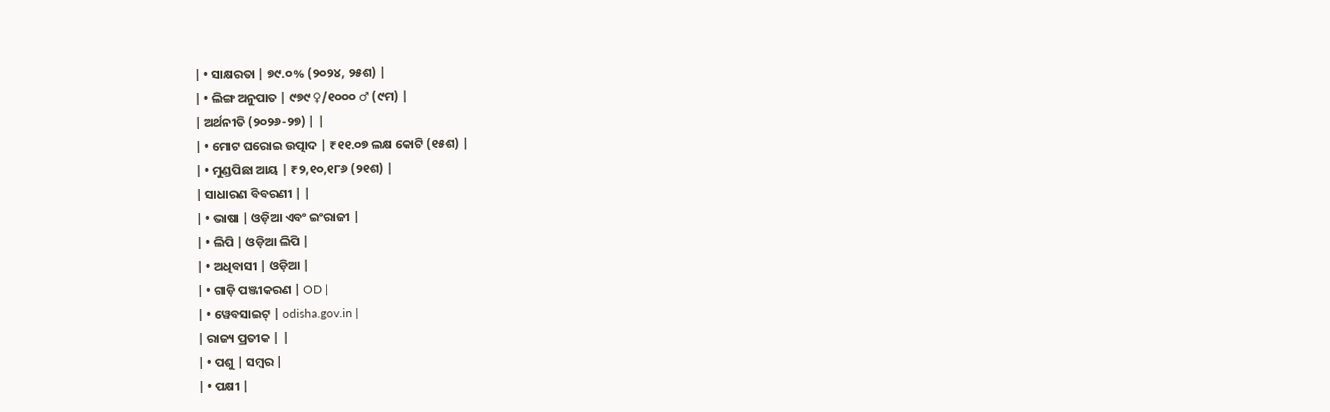| • ସାକ୍ଷରତା | ୭୯.୦% (୨୦୨୪, ୨୫ଶ) |
| • ଲିଙ୍ଗ ଅନୁପାତ | ୯୭୯ ♀/୧୦୦୦ ♂ (୯ମ) |
| ଅର୍ଥନୀତି (୨୦୨୬-୨୭) | |
| • ମୋଟ ଘରୋଇ ଉତ୍ପାଦ | ₹୧୧.୦୭ ଲକ୍ଷ କୋଟି (୧୫ଶ) |
| • ମୁଣ୍ଡପିଛା ଆୟ | ₹୨,୧୦,୧୮୬ (୨୧ଶ) |
| ସାଧାରଣ ବିବରଣୀ | |
| • ଭାଷା | ଓଡ଼ିଆ ଏବଂ ଇଂରାଜୀ |
| • ଲିପି | ଓଡ଼ିଆ ଲିପି |
| • ଅଧିବାସୀ | ଓଡ଼ିଆ |
| • ଗାଡ଼ି ପଞ୍ଜୀକରଣ | OD |
| • ୱେବସାଇଟ୍ | odisha.gov.in |
| ରାଜ୍ୟ ପ୍ରତୀକ | |
| • ପଶୁ | ସମ୍ବର |
| • ପକ୍ଷୀ |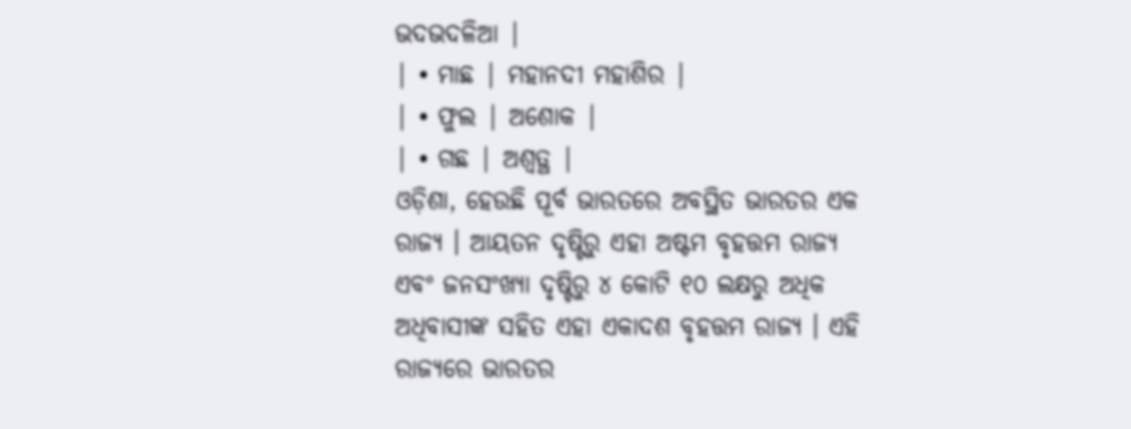ଭଦଭଦଳିଆ |
| • ମାଛ | ମହାନଦୀ ମହାଶିର |
| • ଫୁଲ | ଅଶୋକ |
| • ଗଛ | ଅଶ୍ୱତ୍ଥ |
ଓଡ଼ିଶା, ହେଉଛି ପୂର୍ବ ଭାରତରେ ଅବସ୍ଥିତ ଭାରତର ଏକ ରାଜ୍ୟ । ଆୟତନ ଦୃଷ୍ଟିରୁ ଏହା ଅଷ୍ଟମ ବୃହତ୍ତମ ରାଜ୍ୟ ଏବଂ ଜନସଂଖ୍ୟା ଦୃଷ୍ଟିରୁ ୪ କୋଟି ୧୦ ଲକ୍ଷରୁ ଅଧିକ ଅଧିବାସୀଙ୍କ ସହିତ ଏହା ଏକାଦଶ ବୃହତ୍ତମ ରାଜ୍ୟ । ଏହି ରାଜ୍ୟରେ ଭାରତର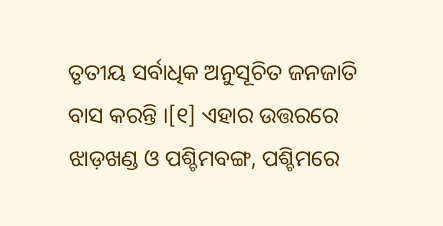ତୃତୀୟ ସର୍ବାଧିକ ଅନୁସୂଚିତ ଜନଜାତି ବାସ କରନ୍ତି ।[୧] ଏହାର ଉତ୍ତରରେ ଝାଡ଼ଖଣ୍ଡ ଓ ପଶ୍ଚିମବଙ୍ଗ, ପଶ୍ଚିମରେ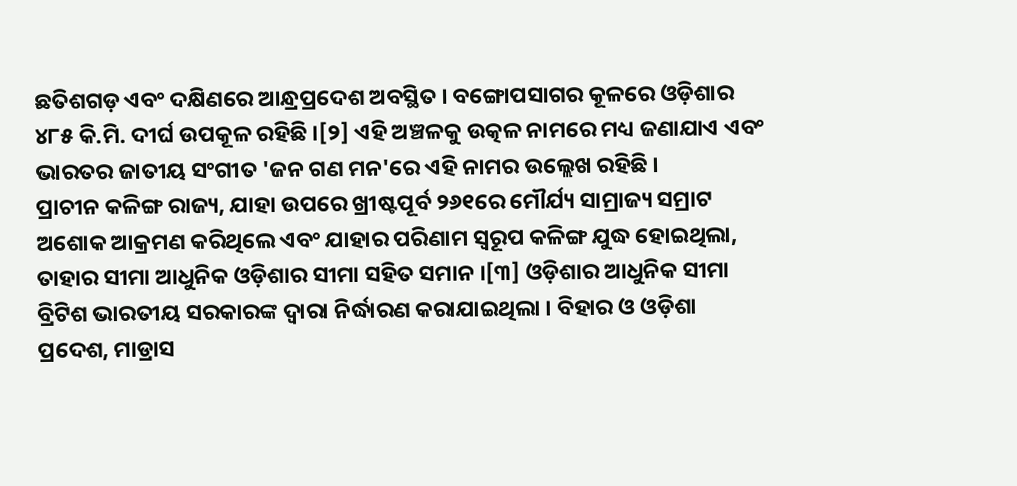ଛତିଶଗଡ଼ ଏବଂ ଦକ୍ଷିଣରେ ଆନ୍ଧ୍ରପ୍ରଦେଶ ଅବସ୍ଥିତ । ବଙ୍ଗୋପସାଗର କୂଳରେ ଓଡ଼ିଶାର ୪୮୫ କି.ମି. ଦୀର୍ଘ ଉପକୂଳ ରହିଛି ।[୨] ଏହି ଅଞ୍ଚଳକୁ ଉତ୍କଳ ନାମରେ ମଧ୍ୟ ଜଣାଯାଏ ଏବଂ ଭାରତର ଜାତୀୟ ସଂଗୀତ 'ଜନ ଗଣ ମନ'ରେ ଏହି ନାମର ଉଲ୍ଲେଖ ରହିଛି ।
ପ୍ରାଚୀନ କଳିଙ୍ଗ ରାଜ୍ୟ, ଯାହା ଉପରେ ଖ୍ରୀଷ୍ଟପୂର୍ବ ୨୬୧ରେ ମୌର୍ଯ୍ୟ ସାମ୍ରାଜ୍ୟ ସମ୍ରାଟ ଅଶୋକ ଆକ୍ରମଣ କରିଥିଲେ ଏବଂ ଯାହାର ପରିଣାମ ସ୍ୱରୂପ କଳିଙ୍ଗ ଯୁଦ୍ଧ ହୋଇଥିଲା, ତାହାର ସୀମା ଆଧୁନିକ ଓଡ଼ିଶାର ସୀମା ସହିତ ସମାନ ।[୩] ଓଡ଼ିଶାର ଆଧୁନିକ ସୀମା ବ୍ରିଟିଶ ଭାରତୀୟ ସରକାରଙ୍କ ଦ୍ୱାରା ନିର୍ଦ୍ଧାରଣ କରାଯାଇଥିଲା । ବିହାର ଓ ଓଡ଼ିଶା ପ୍ରଦେଶ, ମାଡ୍ରାସ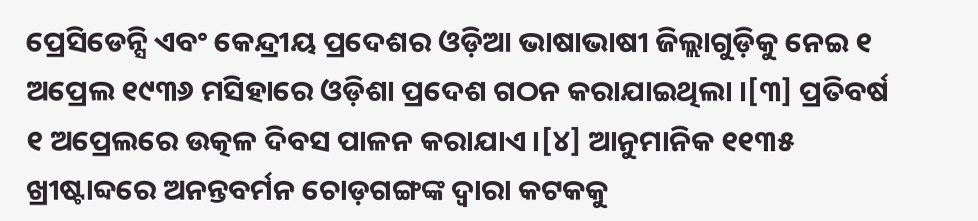ପ୍ରେସିଡେନ୍ସି ଏବଂ କେନ୍ଦ୍ରୀୟ ପ୍ରଦେଶର ଓଡ଼ିଆ ଭାଷାଭାଷୀ ଜିଲ୍ଲାଗୁଡ଼ିକୁ ନେଇ ୧ ଅପ୍ରେଲ ୧୯୩୬ ମସିହାରେ ଓଡ଼ିଶା ପ୍ରଦେଶ ଗଠନ କରାଯାଇଥିଲା ।[୩] ପ୍ରତିବର୍ଷ ୧ ଅପ୍ରେଲରେ ଉତ୍କଳ ଦିବସ ପାଳନ କରାଯାଏ ।[୪] ଆନୁମାନିକ ୧୧୩୫ ଖ୍ରୀଷ୍ଟାବ୍ଦରେ ଅନନ୍ତବର୍ମନ ଚୋଡ଼ଗଙ୍ଗଙ୍କ ଦ୍ୱାରା କଟକକୁ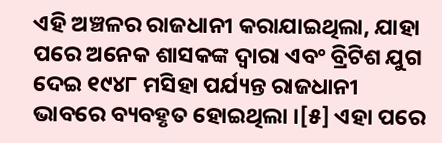ଏହି ଅଞ୍ଚଳର ରାଜଧାନୀ କରାଯାଇଥିଲା, ଯାହା ପରେ ଅନେକ ଶାସକଙ୍କ ଦ୍ୱାରା ଏବଂ ବ୍ରିଟିଶ ଯୁଗ ଦେଇ ୧୯୪୮ ମସିହା ପର୍ଯ୍ୟନ୍ତ ରାଜଧାନୀ ଭାବରେ ବ୍ୟବହୃତ ହୋଇଥିଲା ।[୫] ଏହା ପରେ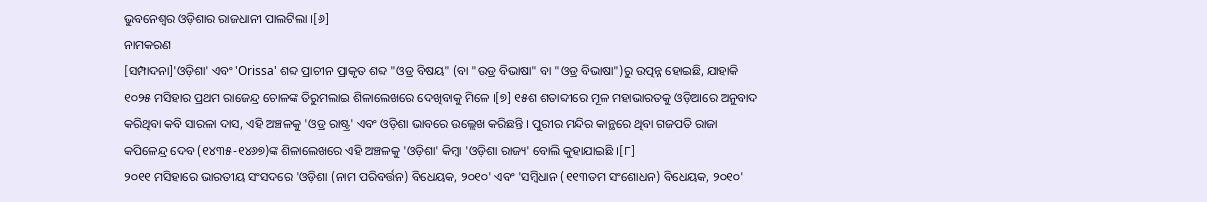ଭୁବନେଶ୍ୱର ଓଡ଼ିଶାର ରାଜଧାନୀ ପାଲଟିଲା ।[୬]
ନାମକରଣ
[ସମ୍ପାଦନା]'ଓଡ଼ିଶା' ଏବଂ 'Orissa' ଶବ୍ଦ ପ୍ରାଚୀନ ପ୍ରାକୃତ ଶବ୍ଦ "ଓଡ୍ର ବିଷୟ" (ବା "ଉଡ୍ର ବିଭାଷା" ବା "ଓଡ୍ର ବିଭାଷା")ରୁ ଉତ୍ପନ୍ନ ହୋଇଛି, ଯାହାକି ୧୦୨୫ ମସିହାର ପ୍ରଥମ ରାଜେନ୍ଦ୍ର ଚୋଳଙ୍କ ତିରୁମଲାଇ ଶିଳାଲେଖରେ ଦେଖିବାକୁ ମିଳେ ।[୭] ୧୫ଶ ଶତାବ୍ଦୀରେ ମୂଳ ମହାଭାରତକୁ ଓଡ଼ିଆରେ ଅନୁବାଦ କରିଥିବା କବି ସାରଳା ଦାସ, ଏହି ଅଞ୍ଚଳକୁ 'ଓଡ୍ର ରାଷ୍ଟ୍ର' ଏବଂ ଓଡ଼ିଶା ଭାବରେ ଉଲ୍ଲେଖ କରିଛନ୍ତି । ପୁରୀର ମନ୍ଦିର କାନ୍ଥରେ ଥିବା ଗଜପତି ରାଜା କପିଳେନ୍ଦ୍ର ଦେବ (୧୪୩୫-୧୪୬୭)ଙ୍କ ଶିଳାଲେଖରେ ଏହି ଅଞ୍ଚଳକୁ 'ଓଡ଼ିଶା' କିମ୍ବା 'ଓଡ଼ିଶା ରାଜ୍ୟ' ବୋଲି କୁହାଯାଇଛି ।[୮]
୨୦୧୧ ମସିହାରେ ଭାରତୀୟ ସଂସଦରେ 'ଓଡ଼ିଶା (ନାମ ପରିବର୍ତ୍ତନ) ବିଧେୟକ, ୨୦୧୦' ଏବଂ 'ସମ୍ବିଧାନ (୧୧୩ତମ ସଂଶୋଧନ) ବିଧେୟକ, ୨୦୧୦'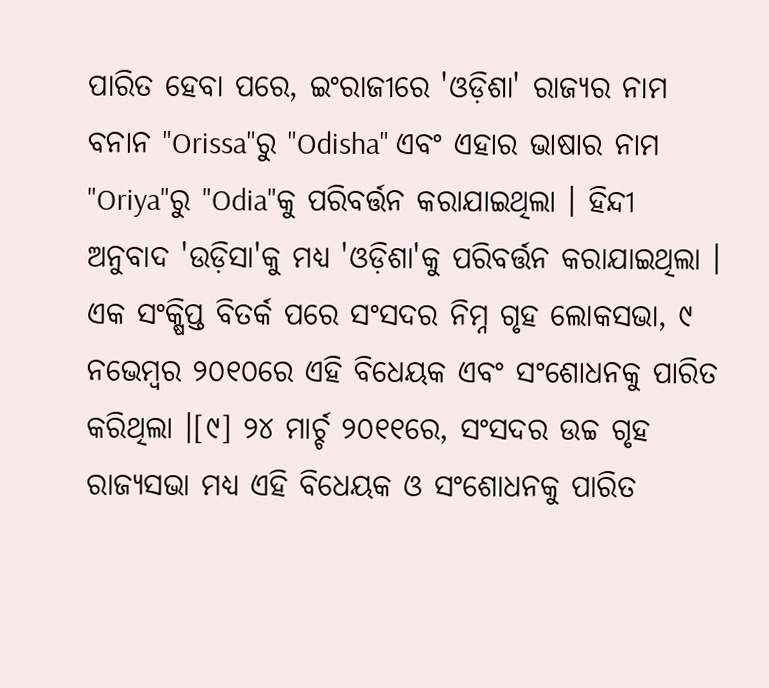ପାରିତ ହେବା ପରେ, ଇଂରାଜୀରେ 'ଓଡ଼ିଶା' ରାଜ୍ୟର ନାମ ବନାନ "Orissa"ରୁ "Odisha" ଏବଂ ଏହାର ଭାଷାର ନାମ "Oriya"ରୁ "Odia"କୁ ପରିବର୍ତ୍ତନ କରାଯାଇଥିଲା । ହିନ୍ଦୀ ଅନୁବାଦ 'ଉଡ଼ିସା'କୁ ମଧ୍ୟ 'ଓଡ଼ିଶା'କୁ ପରିବର୍ତ୍ତନ କରାଯାଇଥିଲା । ଏକ ସଂକ୍ଷିପ୍ତ ବିତର୍କ ପରେ ସଂସଦର ନିମ୍ନ ଗୃହ ଲୋକସଭା, ୯ ନଭେମ୍ବର ୨୦୧୦ରେ ଏହି ବିଧେୟକ ଏବଂ ସଂଶୋଧନକୁ ପାରିତ କରିଥିଲା ।[୯] ୨୪ ମାର୍ଚ୍ଚ ୨୦୧୧ରେ, ସଂସଦର ଉଚ୍ଚ ଗୃହ ରାଜ୍ୟସଭା ମଧ୍ୟ ଏହି ବିଧେୟକ ଓ ସଂଶୋଧନକୁ ପାରିତ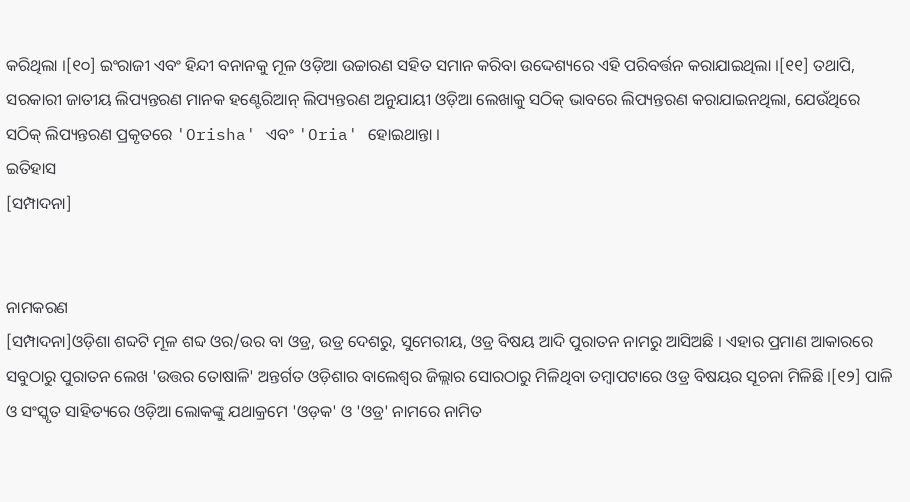କରିଥିଲା ।[୧୦] ଇଂରାଜୀ ଏବଂ ହିନ୍ଦୀ ବନାନକୁ ମୂଳ ଓଡ଼ିଆ ଉଚ୍ଚାରଣ ସହିତ ସମାନ କରିବା ଉଦ୍ଦେଶ୍ୟରେ ଏହି ପରିବର୍ତ୍ତନ କରାଯାଇଥିଲା ।[୧୧] ତଥାପି, ସରକାରୀ ଜାତୀୟ ଲିପ୍ୟନ୍ତରଣ ମାନକ ହଣ୍ଟେରିଆନ୍ ଲିପ୍ୟନ୍ତରଣ ଅନୁଯାୟୀ ଓଡ଼ିଆ ଲେଖାକୁ ସଠିକ୍ ଭାବରେ ଲିପ୍ୟନ୍ତରଣ କରାଯାଇନଥିଲା, ଯେଉଁଥିରେ ସଠିକ୍ ଲିପ୍ୟନ୍ତରଣ ପ୍ରକୃତରେ 'Orisha' ଏବଂ 'Oria' ହୋଇଥାନ୍ତା ।
ଇତିହାସ
[ସମ୍ପାଦନା]


ନାମକରଣ
[ସମ୍ପାଦନା]ଓଡ଼ିଶା ଶବ୍ଦଟି ମୂଳ ଶବ୍ଦ ଓର/ଉର ବା ଓଡ୍ର, ଉଡ୍ର ଦେଶରୁ, ସୁମେରୀୟ, ଓଡ୍ର ବିଷୟ ଆଦି ପୁରାତନ ନାମରୁ ଆସିଅଛି । ଏହାର ପ୍ରମାଣ ଆକାରରେ ସବୁଠାରୁ ପୁରାତନ ଲେଖ 'ଉତ୍ତର ତୋଷାଳି' ଅନ୍ତର୍ଗତ ଓଡ଼ିଶାର ବାଲେଶ୍ୱର ଜିଲ୍ଲାର ସୋରଠାରୁ ମିଳିଥିବା ତମ୍ବାପଟାରେ ଓଡ୍ର ବିଷୟର ସୂଚନା ମିଳିଛି ।[୧୨] ପାଳି ଓ ସଂସ୍କୃତ ସାହିତ୍ୟରେ ଓଡ଼ିଆ ଲୋକଙ୍କୁ ଯଥାକ୍ରମେ 'ଓଡ଼କ' ଓ 'ଓଡ୍ର' ନାମରେ ନାମିତ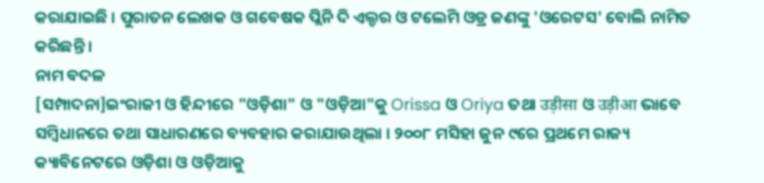କରାଯାଇଛି । ପୁରାତନ ଲେଖକ ଓ ଗବେଷକ ପ୍ଲିନି ଦି ଏଲ୍ଡର ଓ ଟଲେମି ଓଡ୍ର ଜଣଙ୍କୁ 'ଓରେଟସ' ବୋଲି ନାମିତ କରିଛନ୍ତି ।
ନାମ ବଦଳ
[ସମ୍ପାଦନା]ଇଂରାଜୀ ଓ ହିନ୍ଦୀରେ "ଓଡ଼ିଶା" ଓ "ଓଡ଼ିଆ"କୁ Orissa ଓ Oriya ତଥା उड़ीसा ଓ उड़ीआ ଭାବେ ସମ୍ବିଧାନରେ ତଥା ସାଧାରଣରେ ବ୍ୟବହାର କରାଯାଉଥିଲା । ୨୦୦୮ ମସିହା ଜୁନ ୯ରେ ପ୍ରଥମେ ରାଜ୍ୟ କ୍ୟାବିନେଟରେ ଓଡ଼ିଶା ଓ ଓଡ଼ିଆକୁ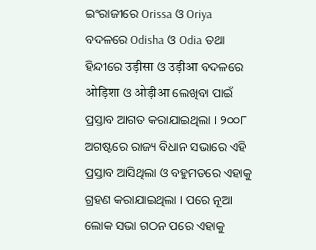ଇଂରାଜୀରେ Orissa ଓ Oriya ବଦଳରେ Odisha ଓ Odia ତଥା ହିନ୍ଦୀରେ उड़ीसा ଓ उड़ीआ ବଦଳରେ ओड़िशा ଓ ओड़ीआ ଲେଖିବା ପାଇଁ ପ୍ରସ୍ତାବ ଆଗତ କରାଯାଇଥିଲା । ୨୦୦୮ ଅଗଷ୍ଟରେ ରାଜ୍ୟ ବିଧାନ ସଭାରେ ଏହି ପ୍ରସ୍ତାବ ଆସିଥିଲା ଓ ବହୁମତରେ ଏହାକୁ ଗ୍ରହଣ କରାଯାଇଥିଲା । ପରେ ନୂଆ ଲୋକ ସଭା ଗଠନ ପରେ ଏହାକୁ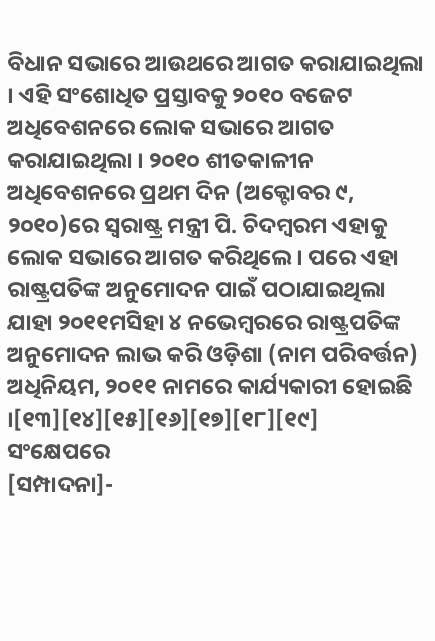ବିଧାନ ସଭାରେ ଆଉଥରେ ଆଗତ କରାଯାଇଥିଲା । ଏହି ସଂଶୋଧିତ ପ୍ରସ୍ତାବକୁ ୨୦୧୦ ବଜେଟ ଅଧିବେଶନରେ ଲୋକ ସଭାରେ ଆଗତ କରାଯାଇଥିଲା । ୨୦୧୦ ଶୀତକାଳୀନ ଅଧିବେଶନରେ ପ୍ରଥମ ଦିନ (ଅକ୍ଟୋବର ୯, ୨୦୧୦)ରେ ସ୍ୱରାଷ୍ଟ୍ର ମନ୍ତ୍ରୀ ପି. ଚିଦମ୍ବରମ ଏହାକୁ ଲୋକ ସଭାରେ ଆଗତ କରିଥିଲେ । ପରେ ଏହା ରାଷ୍ଟ୍ରପତିଙ୍କ ଅନୁମୋଦନ ପାଇଁ ପଠାଯାଇଥିଲା ଯାହା ୨୦୧୧ମସିହା ୪ ନଭେମ୍ବରରେ ରାଷ୍ଟ୍ରପତିଙ୍କ ଅନୁମୋଦନ ଲାଭ କରି ଓଡ଼ିଶା (ନାମ ପରିବର୍ତ୍ତନ) ଅଧିନିୟମ, ୨୦୧୧ ନାମରେ କାର୍ଯ୍ୟକାରୀ ହୋଇଛି ।[୧୩][୧୪][୧୫][୧୬][୧୭][୧୮][୧୯]
ସଂକ୍ଷେପରେ
[ସମ୍ପାଦନା]-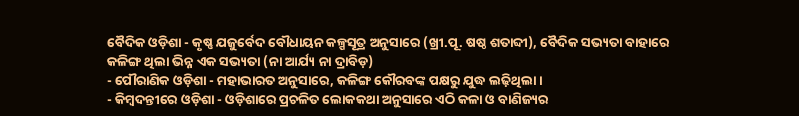ବୈଦିକ ଓଡ଼ିଶା - କୃଷ୍ଣ ଯଜୁର୍ବେଦ ବୌଧାୟନ କଳ୍ପସୂତ୍ର ଅନୁସାରେ (ଖ୍ରୀ.ପୂ. ଷଷ୍ଠ ଶତାବ୍ଦୀ), ବୈଦିକ ସଭ୍ୟତା ବାହାରେ କଳିଙ୍ଗ ଥିଲା ଭିନ୍ନ ଏକ ସଭ୍ୟତା (ନା ଆର୍ଯ୍ୟ ନା ଦ୍ରାବିଡ଼)
- ପୌରାଣିକ ଓଡ଼ିଶା - ମହାଭାରତ ଅନୁସାରେ, କଳିଙ୍ଗ କୌରବଙ୍କ ପକ୍ଷରୁ ଯୁଦ୍ଧ ଲଢ଼ିଥିଲା ।
- କିମ୍ବଦନ୍ତୀରେ ଓଡ଼ିଶା - ଓଡ଼ିଶାରେ ପ୍ରଚଳିତ ଲୋକକଥା ଅନୁସାରେ ଏଠି କଳା ଓ ବାଣିଜ୍ୟର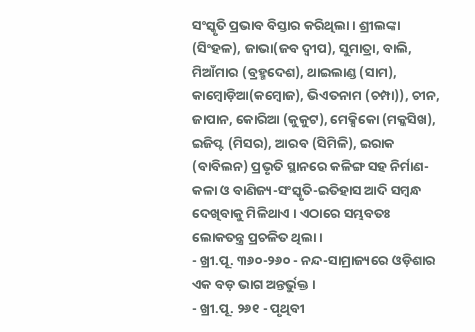ସଂସ୍କୃତି ପ୍ରଭାବ ବିସ୍ତାର କରିଥିଲା । ଶ୍ରୀଲଙ୍କା (ସିଂହଳ), ଜାଭା(ଜବ ଦ୍ୱୀପ), ସୁମାତ୍ରା, ବାଲି, ମିଆଁମାର (ବ୍ରହ୍ମଦେଶ), ଥାଇଲାଣ୍ଡ (ସାମ), କାମ୍ବୋଡ଼ିଆ(କମ୍ବୋଜ), ଭିଏତନାମ (ଚମ୍ପା)), ଚୀନ, ଜାପାନ, କୋରିଆ (କୁକୁଟ), ମେକ୍ସିକୋ (ମକ୍କସିଖ), ଇଜିପ୍ଟ (ମିସର), ଆରବ (ସିମିଳି), ଇରାକ (ବାବିଲନ) ପ୍ରଭୃତି ସ୍ଥାନରେ କଳିଙ୍ଗ ସହ ନିର୍ମାଣ-କଳା ଓ ବାଣିଜ୍ୟ-ସଂସ୍କୃତି-ଇତିହାସ ଆଦି ସମ୍ବନ୍ଧ ଦେଖିବାକୁ ମିଳିଥାଏ । ଏଠାରେ ସମ୍ଭବତଃ ଲୋକତନ୍ତ୍ର ପ୍ରଚଳିତ ଥିଲା ।
- ଖ୍ରୀ.ପୂ. ୩୬୦-୨୬୦ - ନନ୍ଦ-ସାମ୍ରାଜ୍ୟରେ ଓଡ଼ିଶାର ଏକ ବଡ଼ ଭାଗ ଅନ୍ତର୍ଭୁକ୍ତ ।
- ଖ୍ରୀ.ପୂ. ୨୬୧ - ପୃଥିବୀ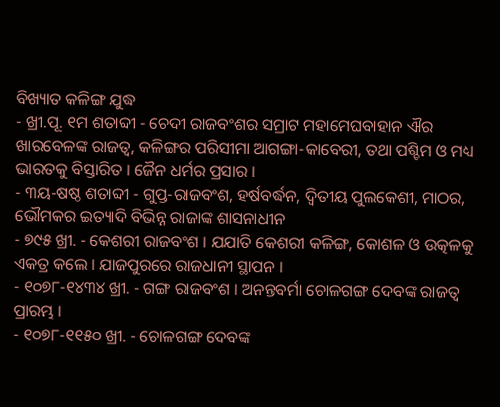ବିଖ୍ୟାତ କଳିଙ୍ଗ ଯୁଦ୍ଧ
- ଖ୍ରୀ.ପୂ. ୧ମ ଶତାବ୍ଦୀ - ଚେଦୀ ରାଜବଂଶର ସମ୍ରାଟ ମହାମେଘବାହାନ ଐର ଖାରବେଳଙ୍କ ରାଜତ୍ୱ, କଳିଙ୍ଗର ପରିସୀମା ଆଗଙ୍ଗା-କାବେରୀ, ତଥା ପଶ୍ଚିମ ଓ ମଧ୍ୟ ଭାରତକୁ ବିସ୍ତାରିତ । ଜୈନ ଧର୍ମର ପ୍ରସାର ।
- ୩ୟ-ଷଷ୍ଠ ଶତାବ୍ଦୀ - ଗୁପ୍ତ-ରାଜବଂଶ, ହର୍ଷବର୍ଦ୍ଧନ, ଦ୍ୱିତୀୟ ପୁଲକେଶୀ, ମାଠର, ଭୌମକର ଇତ୍ୟାଦି ବିଭିନ୍ନ ରାଜାଙ୍କ ଶାସନାଧୀନ
- ୭୯୫ ଖ୍ରୀ. - କେଶରୀ ରାଜବଂଶ । ଯଯାତି କେଶରୀ କଳିଙ୍ଗ, କୋଶଳ ଓ ଉତ୍କଳକୁ ଏକତ୍ର କଲେ । ଯାଜପୁରରେ ରାଜଧାନୀ ସ୍ଥାପନ ।
- ୧୦୭୮-୧୪୩୪ ଖ୍ରୀ. - ଗଙ୍ଗ ରାଜବଂଶ । ଅନନ୍ତବର୍ମା ଚୋଳଗଙ୍ଗ ଦେବଙ୍କ ରାଜତ୍ୱ ପ୍ରାରମ୍ଭ ।
- ୧୦୭୮-୧୧୫୦ ଖ୍ରୀ. - ଚୋଳଗଙ୍ଗ ଦେବଙ୍କ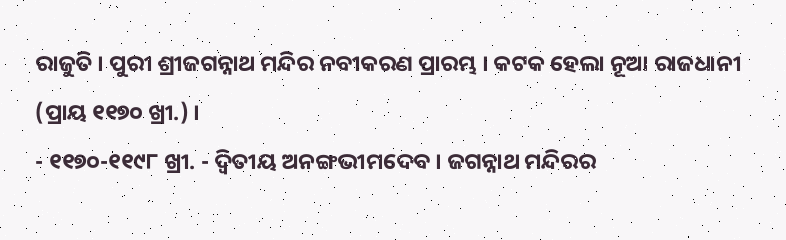ରାଜୁତି । ପୁରୀ ଶ୍ରୀଜଗନ୍ନାଥ ମନ୍ଦିର ନବୀକରଣ ପ୍ରାରମ୍ଭ । କଟକ ହେଲା ନୂଆ ରାଜଧାନୀ (ପ୍ରାୟ ୧୧୭୦ ଖ୍ରୀ.) ।
- ୧୧୭୦-୧୧୯୮ ଖ୍ରୀ. - ଦ୍ୱିତୀୟ ଅନଙ୍ଗଭୀମଦେବ । ଜଗନ୍ନାଥ ମନ୍ଦିରର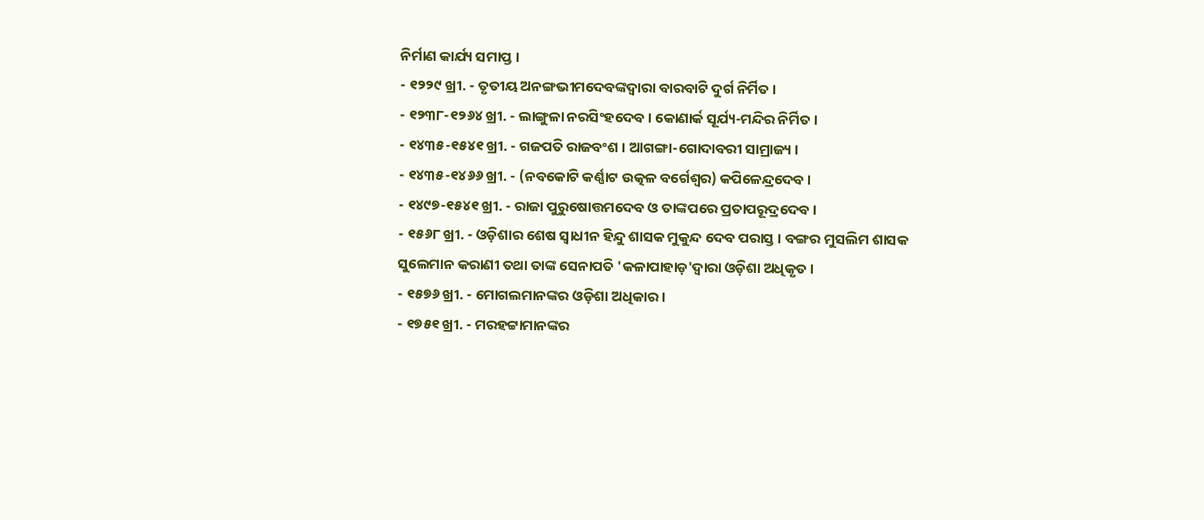ନିର୍ମାଣ କାର୍ଯ୍ୟ ସମାପ୍ତ ।
- ୧୨୨୯ ଖ୍ରୀ. - ତୃତୀୟ ଅନଙ୍ଗଭୀମଦେବଙ୍କଦ୍ୱାରା ବାରବାଟି ଦୁର୍ଗ ନିର୍ମିତ ।
- ୧୨୩୮-୧୨୬୪ ଖ୍ରୀ. - ଲାଙ୍ଗୁଳା ନରସିଂହଦେବ । କୋଣାର୍କ ସୂର୍ଯ୍ୟ-ମନ୍ଦିର ନିର୍ମିତ ।
- ୧୪୩୫-୧୫୪୧ ଖ୍ରୀ. - ଗଜପତି ରାଜବଂଶ । ଆଗଙ୍ଗା-ଗୋଦାବରୀ ସାମ୍ରାଜ୍ୟ ।
- ୧୪୩୫-୧୪୬୬ ଖ୍ରୀ. - (ନବକୋଟି କର୍ଣ୍ଣାଟ ଉତ୍କଳ ବର୍ଗେଶ୍ୱର) କପିଳେନ୍ଦ୍ରଦେବ ।
- ୧୪୯୭-୧୫୪୧ ଖ୍ରୀ. - ରାଜା ପୁରୁଷୋତ୍ତମଦେବ ଓ ତାଙ୍କପରେ ପ୍ରତାପରୂଦ୍ରଦେବ ।
- ୧୫୬୮ ଖ୍ରୀ. - ଓଡ଼ିଶାର ଶେଷ ସ୍ୱାଧୀନ ହିନ୍ଦୁ ଶାସକ ମୁକୁନ୍ଦ ଦେବ ପରାସ୍ତ । ବଙ୍ଗର ମୁସଲିମ ଶାସକ ସୁଲେମାନ କରାଣୀ ତଥା ତାଙ୍କ ସେନାପତି 'କଳାପାହାଡ଼'ଦ୍ୱାରା ଓଡ଼ିଶା ଅଧିକୃତ ।
- ୧୫୭୬ ଖ୍ରୀ. - ମୋଗଲମାନଙ୍କର ଓଡ଼ିଶା ଅଧିକାର ।
- ୧୭୫୧ ଖ୍ରୀ. - ମରହଟ୍ଟାମାନଙ୍କର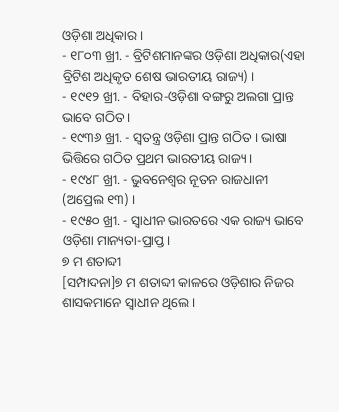ଓଡ଼ିଶା ଅଧିକାର ।
- ୧୮୦୩ ଖ୍ରୀ. - ବ୍ରିଟିଶମାନଙ୍କର ଓଡ଼ିଶା ଅଧିକାର(ଏହା ବ୍ରିଟିଶ ଅଧିକୃତ ଶେଷ ଭାରତୀୟ ରାଜ୍ୟ) ।
- ୧୯୧୨ ଖ୍ରୀ. - ବିହାର-ଓଡ଼ିଶା ବଙ୍ଗରୁ ଅଲଗା ପ୍ରାନ୍ତ ଭାବେ ଗଠିତ ।
- ୧୯୩୬ ଖ୍ରୀ. - ସ୍ୱତନ୍ତ୍ର ଓଡ଼ିଶା ପ୍ରାନ୍ତ ଗଠିତ । ଭାଷା ଭିତ୍ତିରେ ଗଠିତ ପ୍ରଥମ ଭାରତୀୟ ରାଜ୍ୟ ।
- ୧୯୪୮ ଖ୍ରୀ. - ଭୁବନେଶ୍ୱର ନୂତନ ରାଜଧାନୀ (ଅପ୍ରେଲ ୧୩) ।
- ୧୯୫୦ ଖ୍ରୀ. - ସ୍ୱାଧୀନ ଭାରତରେ ଏକ ରାଜ୍ୟ ଭାବେ ଓଡ଼ିଶା ମାନ୍ୟତା-ପ୍ରାପ୍ତ ।
୭ ମ ଶତାବ୍ଦୀ
[ସମ୍ପାଦନା]୭ ମ ଶତାବ୍ଦୀ କାଳରେ ଓଡ଼ିଶାର ନିଜର ଶାସକମାନେ ସ୍ୱାଧୀନ ଥିଲେ ।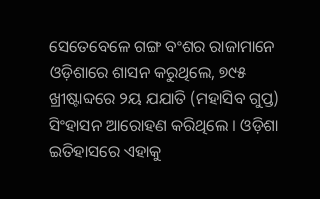ସେତେବେଳେ ଗଙ୍ଗ ବଂଶର ରାଜାମାନେ ଓଡ଼ିଶାରେ ଶାସନ କରୁଥିଲେ, ୭୯୫ ଖ୍ରୀଷ୍ଟାବ୍ଦରେ ୨ୟ ଯଯାତି (ମହାସିବ ଗୁପ୍ତ) ସିଂହାସନ ଆରୋହଣ କରିଥିଲେ । ଓଡ଼ିଶା ଇତିହାସରେ ଏହାକୁ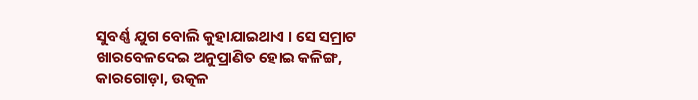ସୁବର୍ଣ୍ଣ ଯୁଗ ବୋଲି କୁହାଯାଇଥାଏ । ସେ ସମ୍ରାଟ ଖାରବେଳଦେଇ ଅନୁପ୍ରାଣିତ ହୋଇ କଳିଙ୍ଗ, କାରଗୋଡ଼ା, ଉତ୍କଳ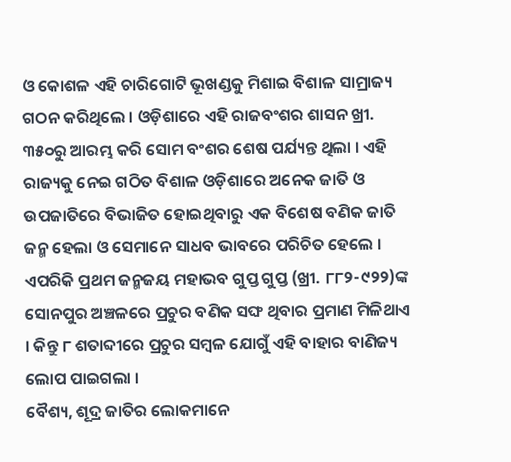ଓ କୋଶଳ ଏହି ଚାରିଗୋଟି ଭୂଖଣ୍ଡକୁ ମିଶାଇ ବିଶାଳ ସାମ୍ରାଜ୍ୟ ଗଠନ କରିଥିଲେ । ଓଡ଼ିଶାରେ ଏହି ରାଜବଂଶର ଶାସନ ଖ୍ରୀ. ୩୫୦ରୁ ଆରମ୍ଭ କରି ସୋମ ବଂଶର ଶେଷ ପର୍ଯ୍ୟନ୍ତ ଥିଲା । ଏହି ରାଜ୍ୟକୁ ନେଇ ଗଠିତ ବିଶାଳ ଓଡ଼ିଶାରେ ଅନେକ ଜାତି ଓ ଉପଜାତିରେ ବିଭାଜିତ ହୋଇଥିବାରୁ ଏକ ବିଶେଷ ବଣିକ ଜାତି ଜନ୍ମ ହେଲା ଓ ସେମାନେ ସାଧବ ଭାବରେ ପରିଚିତ ହେଲେ । ଏପରିକି ପ୍ରଥମ ଜନ୍ମଜୟ ମହାଭବ ଗୁପ୍ତ ଗୁପ୍ତ (ଖ୍ରୀ. ୮୮୨-୯୨୨)ଙ୍କ ସୋନପୁର ଅଞ୍ଚଳରେ ପ୍ରଚୁର ବଣିକ ସଙ୍ଘ ଥିବାର ପ୍ରମାଣ ମିଳିଥାଏ । କିନ୍ତୁ ୮ ଶତାବ୍ଦୀରେ ପ୍ରଚୁର ସମ୍ବଳ ଯୋଗୁଁ ଏହି ବାହାର ବାଣିଜ୍ୟ ଲୋପ ପାଇଗଲା ।
ବୈଶ୍ୟ, ଶୂଦ୍ର ଜାତିର ଲୋକମାନେ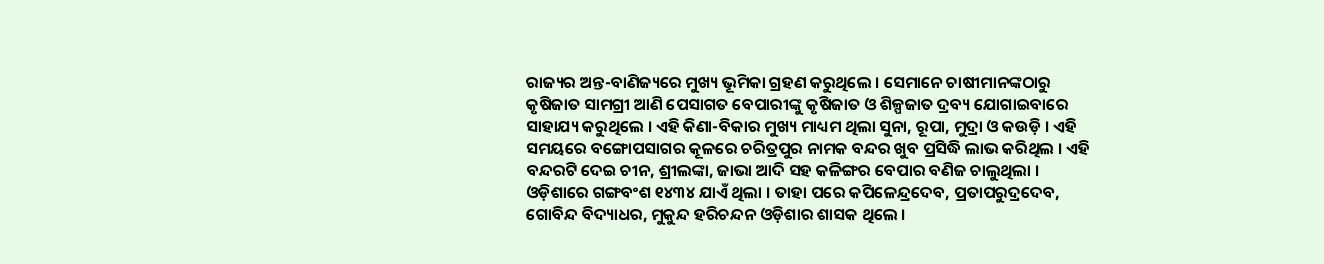ରାଜ୍ୟର ଅନ୍ତ-ବାଣିଜ୍ୟରେ ମୁଖ୍ୟ ଭୂମିକା ଗ୍ରହଣ କରୁଥିଲେ । ସେମାନେ ଚାଷୀମାନଙ୍କଠାରୁ କୃଷିଜାତ ସାମଗ୍ରୀ ଆଣି ପେସାଗତ ବେପାରୀଙ୍କୁ କୃଷିଜାତ ଓ ଶିଳ୍ପଜାତ ଦ୍ରବ୍ୟ ଯୋଗାଇବାରେ ସାହାଯ୍ୟ କରୁଥିଲେ । ଏହି କିଣା-ବିକାର ମୁଖ୍ୟ ମାଧ୍ୟମ ଥିଲା ସୁନା, ରୂପା, ମୁଦ୍ରା ଓ କଉଡ଼ି । ଏହି ସମୟରେ ବଙ୍ଗୋପସାଗର କୂଳରେ ଚରିତ୍ରପୁର ନାମକ ବନ୍ଦର ଖୁବ ପ୍ରସିଦ୍ଧି ଲାଭ କରିଥିଲ । ଏହି ବନ୍ଦରଟି ଦେଇ ଚୀନ, ଶ୍ରୀଲଙ୍କା, ଜାଭା ଆଦି ସହ କଳିଙ୍ଗର ବେପାର ବଣିଜ ଚାଲୁଥିଲା । ଓଡ଼ିଶାରେ ଗଙ୍ଗବଂଶ ୧୪୩୪ ଯାଏଁ ଥିଲା । ତାହା ପରେ କପିଳେନ୍ଦ୍ରଦେବ, ପ୍ରତାପରୁଦ୍ରଦେବ, ଗୋବିନ୍ଦ ବିଦ୍ୟାଧର, ମୁକୁନ୍ଦ ହରିଚନ୍ଦନ ଓଡ଼ିଶାର ଶାସକ ଥିଲେ ।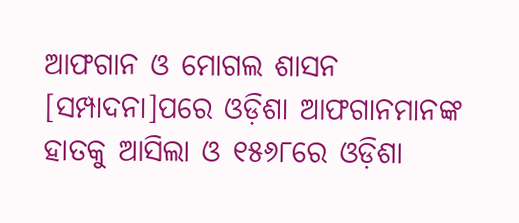ଆଫଗାନ ଓ ମୋଗଲ ଶାସନ
[ସମ୍ପାଦନା]ପରେ ଓଡ଼ିଶା ଆଫଗାନମାନଙ୍କ ହାତକୁ ଆସିଲା ଓ ୧୫୬୮ରେ ଓଡ଼ିଶା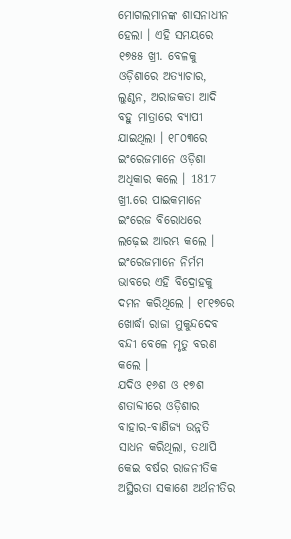ମୋଗଲମାନଙ୍କ ଶାସନାଧୀନ ହେଲା । ଏହି ସମୟରେ ୧୭୫୫ ଖ୍ରୀ. ବେଳକୁ ଓଡ଼ିଶାରେ ଅତ୍ୟାଚାର, ଲୁଣ୍ଠନ, ଅରାଜକତା ଆଦି ବହୁ ମାତ୍ରାରେ ବ୍ୟାପୀ ଯାଇଥିଲା । ୧୮୦୩ରେ ଇଂରେଜମାନେ ଓଡ଼ିଶା ଅଧିକାର କଲେ । 1817 ଖ୍ରୀ.ରେ ପାଇକମାନେ ଇଂରେଜ ବିରୋଧରେ ଲଢ଼େଇ ଆରମ୍ଭ କଲେ । ଇଂରେଜମାନେ ନିର୍ମମ ଭାବରେ ଏହି ବିଦ୍ରୋହକୁ ଦମନ କରିଥିଲେ । ୧୮୧୭ରେ ଖୋର୍ଦ୍ଧା ରାଜା ମୁକୁନ୍ଦଦେବ ବନ୍ଦୀ ବେଳେ ମୃତୁ ବରଣ କଲେ ।
ଯଦିଓ ୧୬ଶ ଓ ୧୭ଶ ଶତାବ୍ଦୀରେ ଓଡ଼ିଶାର ବାହାର-ବାଣିଜ୍ୟ ଉନ୍ନତି ସାଧନ କରିଥିଲା, ତଥାପି କେଇ ବର୍ଷର ରାଜନୀତିକ ଅସ୍ଥିରତା ସକାଶେ ଅର୍ଥନୀତିର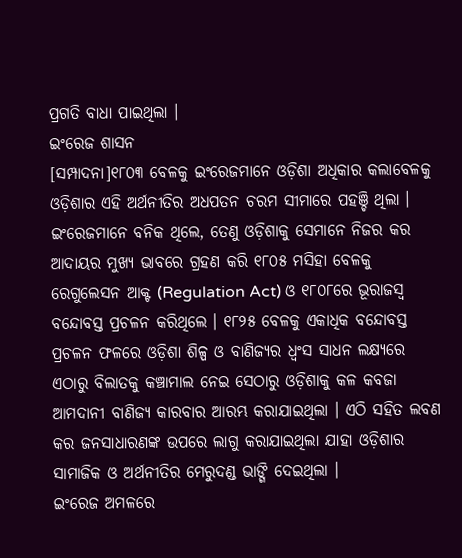ପ୍ରଗତି ବାଧା ପାଇଥିଲା ।
ଇଂରେଜ ଶାସନ
[ସମ୍ପାଦନା]୧୮୦୩ ବେଳକୁ ଇଂରେଜମାନେ ଓଡ଼ିଶା ଅଧିକାର କଲାବେଳକୁ ଓଡ଼ିଶାର ଏହି ଅର୍ଥନୀତିର ଅଧପତନ ଚରମ ସୀମାରେ ପହଞ୍ଚି ଥିଲା । ଇଂରେଜମାନେ ବନିକ ଥିଲେ, ତେଣୁ ଓଡ଼ିଶାକୁ ସେମାନେ ନିଜର କର ଆଦାୟର ମୁଖ୍ୟ ଭାବରେ ଗ୍ରହଣ କରି ୧୮୦୫ ମସିହା ବେଳକୁ ରେଗୁଲେସନ ଆକ୍ଟ (Regulation Act) ଓ ୧୮୦୮ରେ ଭୂରାଜସ୍ୱ ବନ୍ଦୋବସ୍ତ ପ୍ରଚଳନ କରିଥିଲେ । ୧୮୨୫ ବେଳକୁ ଏକାଧିକ ବନ୍ଦୋବସ୍ତ ପ୍ରଚଳନ ଫଳରେ ଓଡ଼ିଶା ଶିଳ୍ପ ଓ ବାଣିଜ୍ୟର ଧ୍ୱଂସ ସାଧନ ଲକ୍ଷ୍ୟରେ ଏଠାରୁ ବିଲାତକୁ କଞ୍ଚାମାଲ ନେଇ ସେଠାରୁ ଓଡ଼ିଶାକୁ କଳ କବଜା ଆମଦାନୀ ବାଣିଜ୍ୟ କାରବାର ଆରମ୍ଭ କରାଯାଇଥିଲା । ଏଠି ସହିତ ଲବଣ କର ଜନସାଧାରଣଙ୍କ ଉପରେ ଲାଗୁ କରାଯାଇଥିଲା ଯାହା ଓଡ଼ିଶାର ସାମାଜିକ ଓ ଅର୍ଥନୀତିର ମେରୁଦଣ୍ଡ ଭାଙ୍ଗି ଦେଇଥିଲା ।
ଇଂରେଜ ଅମଳରେ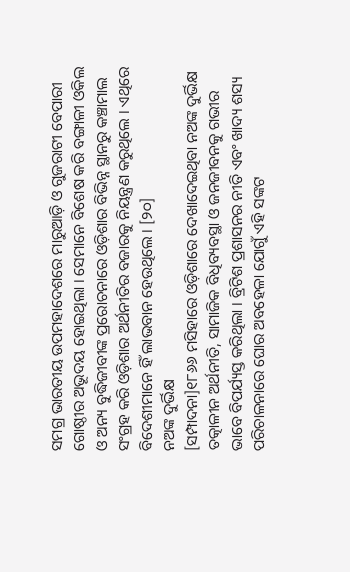ସମଗ୍ର ଭାରତୀୟ ଉପମହାଦେଶରେ ମାରୁଆଡ଼ି ଓ ଗୁଜରାଟୀ ବେପାରୀ ଗୋଷ୍ଠୀର ଅଭୂଦୟ ହୋଇଥିଲା । ସେମାନେ ବିଶେଷ କରି ବଙ୍ଗାଳୀ ଓକିଲ ଓ ଅନ୍ୟ ବୁଦ୍ଧିଜୀବୀଙ୍କ ପ୍ରରୋଚନାରେ ଓଡ଼ିଶାର ବିଭିନ୍ନ ସ୍ଥାନରୁ କଞ୍ଚାମାଲ ସଂଗ୍ରହ କରି ଓଡ଼ିଶାର ଅର୍ଥନୀତିର ବଜାରକୁ ନିୟନ୍ତ୍ରଣ କରୁଥିଲେ । ଏଥିରେ ବିଦେଶୀମାନେ ହିଁ ଲାଭବାନ ହେଉଥିଲେ । [୨୦]
ନଅଙ୍କ ଦୁର୍ଭିକ୍ଷ
[ସମ୍ପାଦନା]୧୮୬୬ ମସିହାରେ ଓଡ଼ିଶାରେ ଦେଖାଦେଇଥିବା ନଅଙ୍କ ଦୁର୍ଭିକ୍ଷ ତତ୍କାଳୀନ ଅର୍ଥନୀତି, ସାମାଜିକ ବିଧିବ୍ୟବସ୍ଥା ଓ ଜନଜୀବନକୁ ଗଭୀର ଭାବେ ବିପର୍ଯ୍ୟସ୍ତ କରିଥିଲା । ବ୍ରିଟିଶ ପ୍ରଶାସନର ନୀତି ଏବଂ ଖାଦ୍ୟ ଶସ୍ୟ ପରିଚାଳନାରେ ଘୋର ଅବହେଳା ଯୋଗୁଁ ଏହି ସଙ୍କଟ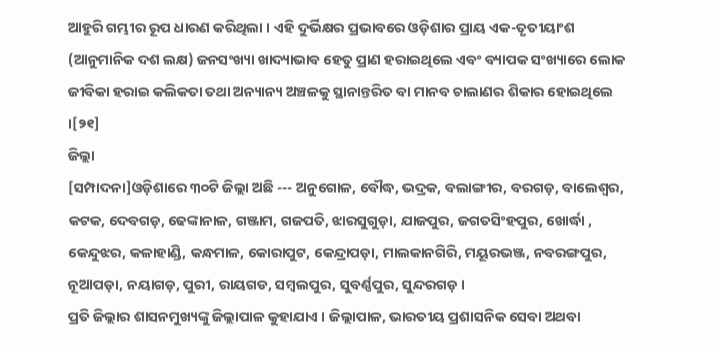ଆହୁରି ଗମ୍ଭୀର ରୂପ ଧାରଣ କରିଥିଲା । ଏହି ଦୁର୍ଭିକ୍ଷର ପ୍ରଭାବରେ ଓଡ଼ିଶାର ପ୍ରାୟ ଏକ-ତୃତୀୟାଂଶ (ଆନୁମାନିକ ଦଶ ଲକ୍ଷ) ଜନସଂଖ୍ୟା ଖାଦ୍ୟାଭାବ ହେତୁ ପ୍ରାଣ ହରାଇଥିଲେ ଏବଂ ବ୍ୟାପକ ସଂଖ୍ୟାରେ ଲୋକ ଜୀବିକା ହରାଇ କଲିକତା ତଥା ଅନ୍ୟାନ୍ୟ ଅଞ୍ଚଳକୁ ସ୍ଥାନାନ୍ତରିତ ବା ମାନବ ଚାଲାଣର ଶିକାର ହୋଇଥିଲେ ।[୨୧]
ଜିଲ୍ଲା
[ସମ୍ପାଦନା]ଓଡ଼ିଶାରେ ୩୦ଟି ଜିଲ୍ଲା ଅଛି --- ଅନୁଗୋଳ, ବୌଦ୍ଧ, ଭଦ୍ରକ, ବଲାଙ୍ଗୀର, ବରଗଡ଼, ବାଲେଶ୍ୱର, କଟକ, ଦେବଗଡ଼, ଢେଙ୍କାନାଳ, ଗଞ୍ଜାମ, ଗଜପତି, ଝାରସୁଗୁଡ଼ା, ଯାଜପୁର, ଜଗତସିଂହପୁର, ଖୋର୍ଦ୍ଧା , କେନ୍ଦୁଝର, କଳାହାଣ୍ଡି, କନ୍ଧମାଳ, କୋରାପୁଟ, କେନ୍ଦ୍ରାପଡ଼ା, ମାଲକାନଗିରି, ମୟୂରଭଞ୍ଜ, ନବରଙ୍ଗପୁର, ନୂଆପଡ଼ା, ନୟାଗଡ଼, ପୁରୀ, ରାୟଗଡ, ସମ୍ବଲପୁର, ସୁବର୍ଣ୍ଣପୁର, ସୁନ୍ଦରଗଡ଼ ।
ପ୍ରତି ଜିଲ୍ଲାର ଶାସନମୁଖ୍ୟଙ୍କୁ ଜିଲ୍ଲାପାଳ କୁହାଯାଏ । ଜିଲ୍ଲାପାଳ, ଭାରତୀୟ ପ୍ରଶାସନିକ ସେବା ଅଥବା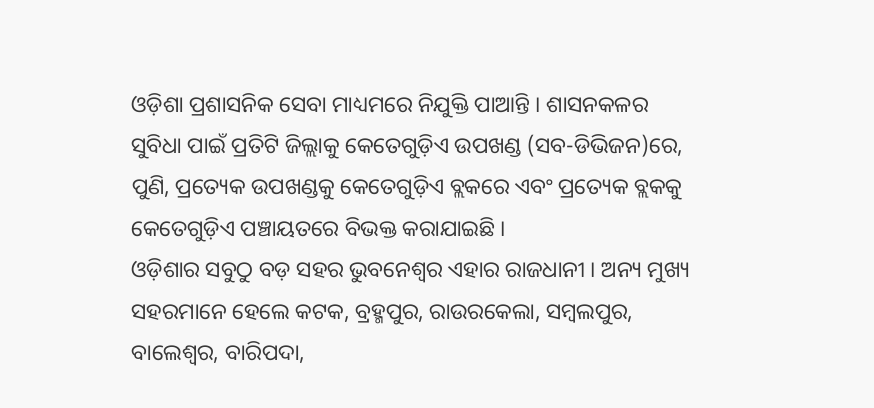ଓଡ଼ିଶା ପ୍ରଶାସନିକ ସେବା ମାଧ୍ୟମରେ ନିଯୁକ୍ତି ପାଆନ୍ତି । ଶାସନକଳର ସୁବିଧା ପାଇଁ ପ୍ରତିଟି ଜିଲ୍ଲାକୁ କେତେଗୁଡ଼ିଏ ଉପଖଣ୍ଡ (ସବ-ଡିଭିଜନ)ରେ, ପୁଣି, ପ୍ରତ୍ୟେକ ଉପଖଣ୍ଡକୁ କେତେଗୁଡ଼ିଏ ବ୍ଲକରେ ଏବଂ ପ୍ରତ୍ୟେକ ବ୍ଲକକୁ କେତେଗୁଡ଼ିଏ ପଞ୍ଚାୟତରେ ବିଭକ୍ତ କରାଯାଇଛି ।
ଓଡ଼ିଶାର ସବୁଠୁ ବଡ଼ ସହର ଭୁବନେଶ୍ୱର ଏହାର ରାଜଧାନୀ । ଅନ୍ୟ ମୁଖ୍ୟ ସହରମାନେ ହେଲେ କଟକ, ବ୍ରହ୍ମପୁର, ରାଉରକେଲା, ସମ୍ବଲପୁର, ବାଲେଶ୍ୱର, ବାରିପଦା,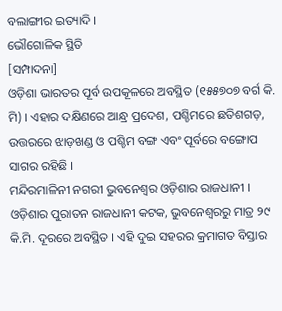ବଲାଙ୍ଗୀର ଇତ୍ୟାଦି ।
ଭୌଗୋଳିକ ସ୍ଥିତି
[ସମ୍ପାଦନା]
ଓଡ଼ିଶା ଭାରତର ପୂର୍ବ ଉପକୂଳରେ ଅବସ୍ଥିତ (୧୫୫୭୦୭ ବର୍ଗ କି. ମି) । ଏହାର ଦକ୍ଷିଣରେ ଆନ୍ଧ୍ର ପ୍ରଦେଶ, ପଶ୍ଚିମରେ ଛତିଶଗଡ଼, ଉତ୍ତରରେ ଝାଡ଼ଖଣ୍ଡ ଓ ପଶ୍ଚିମ ବଙ୍ଗ ଏବଂ ପୂର୍ବରେ ବଙ୍ଗୋପ ସାଗର ରହିଛି ।
ମନ୍ଦିରମାଳିନୀ ନଗରୀ ଭୁବନେଶ୍ୱର ଓଡ଼ିଶାର ରାଜଧାନୀ । ଓଡ଼ିଶାର ପୁରାତନ ରାଜଧାନୀ କଟକ, ଭୁବନେଶ୍ୱରରୁ ମାତ୍ର ୨୯ କି.ମି. ଦୂରରେ ଅବସ୍ଥିତ । ଏହି ଦୁଇ ସହରର କ୍ରମାଗତ ବିସ୍ତାର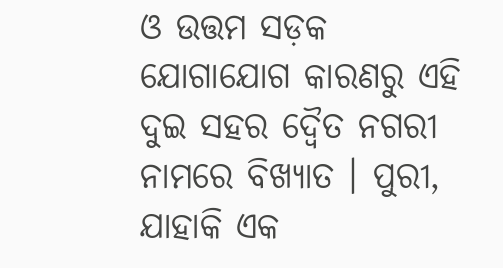ଓ ଉତ୍ତମ ସଡ଼କ ଯୋଗାଯୋଗ କାରଣରୁ ଏହି ଦୁଇ ସହର ଦ୍ୱୈତ ନଗରୀ ନାମରେ ବିଖ୍ୟାତ । ପୁରୀ, ଯାହାକି ଏକ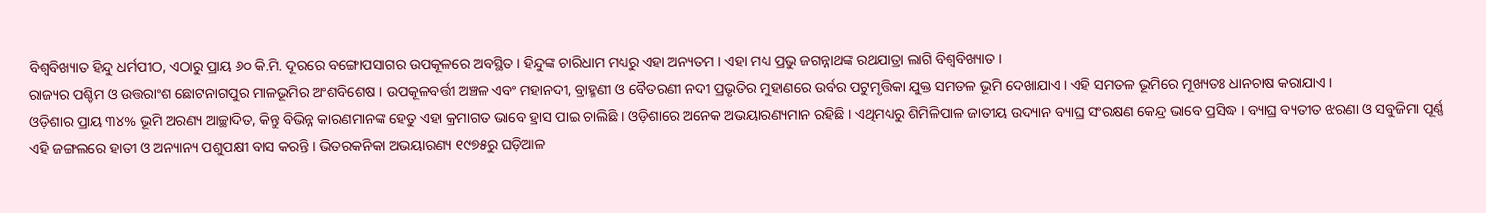ବିଶ୍ୱବିଖ୍ୟାତ ହିନ୍ଦୁ ଧର୍ମପୀଠ, ଏଠାରୁ ପ୍ରାୟ ୬୦ କି.ମି. ଦୂରରେ ବଙ୍ଗୋପସାଗର ଉପକୂଳରେ ଅବସ୍ଥିତ । ହିନ୍ଦୁଙ୍କ ଚାରିଧାମ ମଧ୍ୟରୁ ଏହା ଅନ୍ୟତମ । ଏହା ମଧ୍ୟ ପ୍ରଭୁ ଜଗନ୍ନାଥଙ୍କ ରଥଯାତ୍ରା ଲାଗି ବିଶ୍ୱବିଖ୍ୟାତ ।
ରାଜ୍ୟର ପଶ୍ଚିମ ଓ ଉତ୍ତରାଂଶ ଛୋଟନାଗପୁର ମାଳଭୂମିର ଅଂଶବିଶେଷ । ଉପକୂଳବର୍ତ୍ତୀ ଅଞ୍ଚଳ ଏବଂ ମହାନଦୀ, ବ୍ରାହ୍ମଣୀ ଓ ବୈତରଣୀ ନଦୀ ପ୍ରଭୃତିର ମୁହାଣରେ ଉର୍ବର ପଟୁମୃତ୍ତିକା ଯୁକ୍ତ ସମତଳ ଭୂମି ଦେଖାଯାଏ । ଏହି ସମତଳ ଭୂମିରେ ମୂଖ୍ୟତଃ ଧାନଚାଷ କରାଯାଏ ।
ଓଡ଼ିଶାର ପ୍ରାୟ ୩୪% ଭୂମି ଅରଣ୍ୟ ଆଚ୍ଛାଦିତ, କିନ୍ତୁ ବିଭିନ୍ନ କାରଣମାନଙ୍କ ହେତୁ ଏହା କ୍ରମାଗତ ଭାବେ ହ୍ରାସ ପାଇ ଚାଲିଛି । ଓଡ଼ିଶାରେ ଅନେକ ଅଭୟାରଣ୍ୟମାନ ରହିଛି । ଏଥିମଧ୍ୟରୁ ଶିମିଳିପାଳ ଜାତୀୟ ଉଦ୍ୟାନ ବ୍ୟାଘ୍ର ସଂରକ୍ଷଣ କେନ୍ଦ୍ର ଭାବେ ପ୍ରସିଦ୍ଧ । ବ୍ୟାଘ୍ର ବ୍ୟତୀତ ଝରଣା ଓ ସବୁଜିମା ପୂର୍ଣ୍ଣ ଏହି ଜଙ୍ଗଲରେ ହାତୀ ଓ ଅନ୍ୟାନ୍ୟ ପଶୁପକ୍ଷୀ ବାସ କରନ୍ତି । ଭିତରକନିକା ଅଭୟାରଣ୍ୟ ୧୯୭୫ରୁ ଘଡ଼ିଆଳ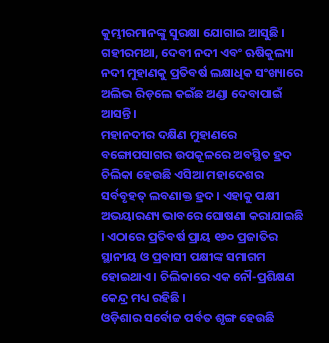କୁମ୍ଭୀରମାନଙ୍କୁ ସୁରକ୍ଷା ଯୋଗାଇ ଆସୁଛି । ଗହୀରମଥା, ଦେବୀ ନଦୀ ଏବଂ ଋଷିକୁଲ୍ୟା ନଦୀ ମୁହାଣକୁ ପ୍ରତିବର୍ଷ ଲକ୍ଷାଧିକ ସଂଖ୍ୟାରେ ଅଲିଭ ରିଡ଼ଲେ କଇଁଛ ଅଣ୍ଡା ଦେବାପାଇଁ ଆସନ୍ତି ।
ମହାନଦୀର ଦକ୍ଷିଣ ମୁହାଣରେ ବଙ୍ଗୋପସାଗର ଉପକୂଳରେ ଅବସ୍ଥିତ ହ୍ରଦ ଚିଲିକା ହେଉଛି ଏସିଆ ମହାଦେଶର ସର୍ବବୃହତ୍ ଲବଣାକ୍ତ ହ୍ରଦ । ଏହାକୁ ପକ୍ଷୀ ଅଭୟାରଣ୍ୟ ଭାବରେ ଘୋଷଣା କରାଯାଇଛି । ଏଠାରେ ପ୍ରତିବର୍ଷ ପ୍ରାୟ ୧୬୦ ପ୍ରଜାତିର ସ୍ଥାନୀୟ ଓ ପ୍ରବାସୀ ପକ୍ଷୀଙ୍କ ସମାଗମ ହୋଇଥାଏ । ଚିଲିକାରେ ଏକ ନୌ-ପ୍ରଶିକ୍ଷଣ କେନ୍ଦ୍ର ମଧ୍ୟ ରହିଛି ।
ଓଡ଼ିଶାର ସର୍ବୋଚ୍ଚ ପର୍ବତ ଶୃଙ୍ଗ ହେଉଛି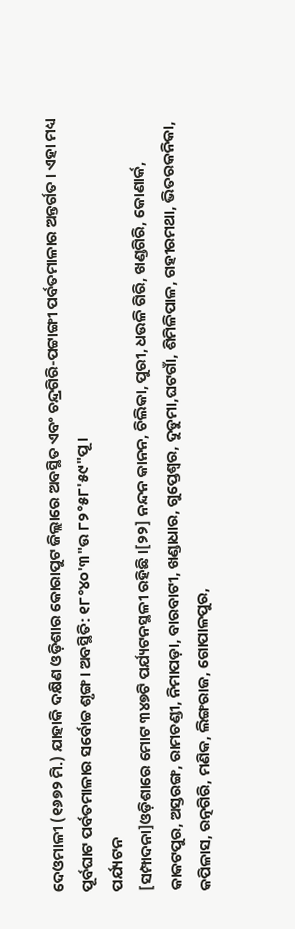ଦେଓମାଳୀ (୧୬୭୨ ମି.) ଯାହାକି ଦକ୍ଷିଣ ଓଡ଼ିଶାର କୋରାପୁଟ ଜିଲ୍ଲାରେ ଅବସ୍ଥିତ ଏବଂ ଚନ୍ଦ୍ରଗିରି-ପଟ୍ଟାଙ୍ଗୀ ପର୍ବତମାଳାର ଅନ୍ତର୍ଗତ । ଏହା ମଧ୍ୟ ପୂର୍ବଘାଟ ପର୍ବତମାଳାର ସର୍ବୋଚ୍ଚ ଶୃଙ୍ଗ । ଅବସ୍ଥିତି: ୧୮°୪୦'୩"ଉ ୮୨°୫୮'୫୯"ପୂ ।
ପର୍ଯ୍ୟଟନ
[ସମ୍ପାଦନା]ଓଡ଼ିଶାରେ ମୋଟ ୩୪୭ଟି ପର୍ଯ୍ୟଟନସ୍ଥଳୀ ରହିଛି ।[୨୨] ନନ୍ଦନ କାନନ, ଚିଲିକା, ପୁରୀ, ଧଉଳି ଗିରି, ଖଣ୍ଡଗିରି, କୋଣାର୍କ, କାକଟପୁର, ଅସ୍ତରଙ୍ଗ, ରାମଚଣ୍ଡୀ, ନିମାପଡ଼ା, ବାରବାଟୀ, ଖଣ୍ଡାଧାର, ଗୁପ୍ତେଶ୍ୱର, ଦୁଡୁମା,ଘଟଗାଁ, ଶିମିଳିପାଳ, ଗହୀରମଥା, ଭିତରକନିକା, କପିଳାସ, ରତ୍ନଗିରି, ମଣିକ, ଲିଙ୍ଗରାଜ, ଗୋପାଳପୁର,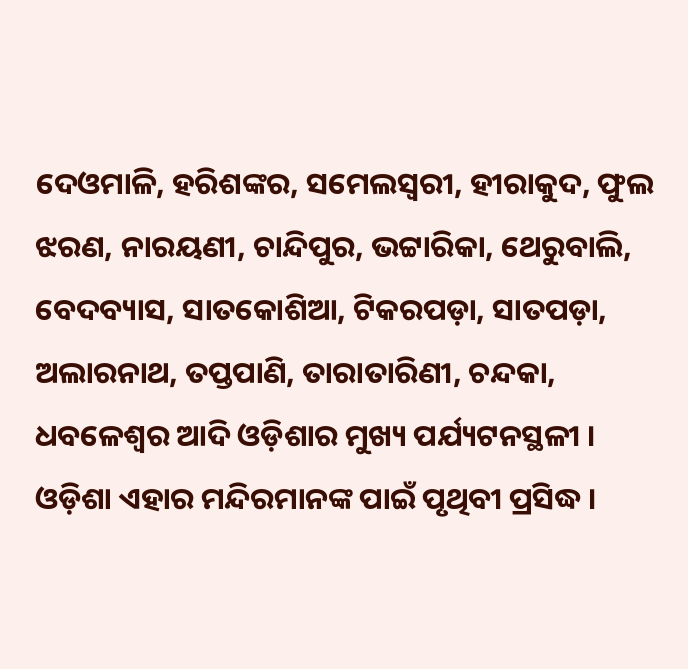ଦେଓମାଳି, ହରିଶଙ୍କର, ସମେଲସ୍ୱରୀ, ହୀରାକୁଦ, ଫୁଲ ଝରଣ, ନାରୟଣୀ, ଚାନ୍ଦିପୁର, ଭଟ୍ଟାରିକା, ଥେରୁବାଲି, ବେଦବ୍ୟାସ, ସାତକୋଶିଆ, ଟିକରପଡ଼ା, ସାତପଡ଼ା, ଅଲାରନାଥ, ତପ୍ତପାଣି, ତାରାତାରିଣୀ, ଚନ୍ଦକା, ଧବଳେଶ୍ୱର ଆଦି ଓଡ଼ିଶାର ମୁଖ୍ୟ ପର୍ଯ୍ୟଟନସ୍ଥଳୀ ।
ଓଡ଼ିଶା ଏହାର ମନ୍ଦିରମାନଙ୍କ ପାଇଁ ପୃଥିବୀ ପ୍ରସିଦ୍ଧ ।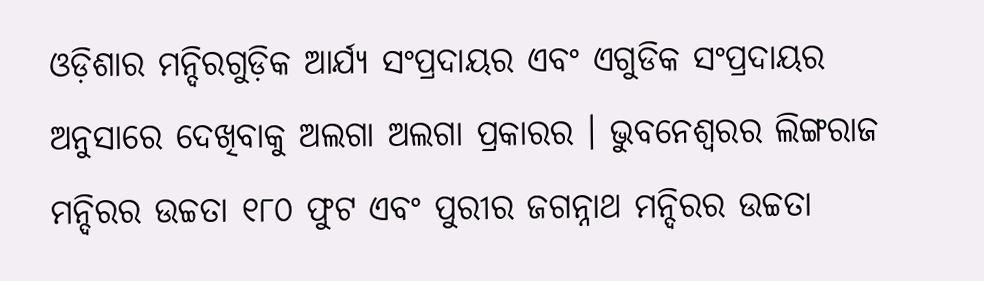ଓଡ଼ିଶାର ମନ୍ଦିରଗୁଡ଼ିକ ଆର୍ଯ୍ୟ ସଂପ୍ରଦାୟର ଏବଂ ଏଗୁଡିକ ସଂପ୍ରଦାୟର ଅନୁସାରେ ଦେଖିବାକୁ ଅଲଗା ଅଲଗା ପ୍ରକାରର । ଭୁବନେଶ୍ୱରର ଲିଙ୍ଗରାଜ ମନ୍ଦିରର ଉଚ୍ଚତା ୧୮୦ ଫୁଟ ଏବଂ ପୁରୀର ଜଗନ୍ନାଥ ମନ୍ଦିରର ଉଚ୍ଚତା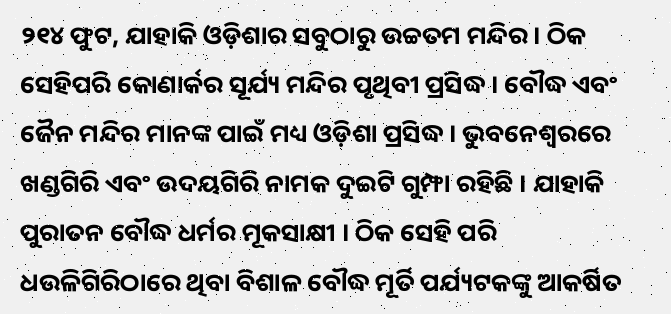୨୧୪ ଫୁଟ, ଯାହାକି ଓଡ଼ିଶାର ସବୁଠାରୁ ଉଚ୍ଚତମ ମନ୍ଦିର । ଠିକ ସେହିପରି କୋଣାର୍କର ସୂର୍ଯ୍ୟ ମନ୍ଦିର ପୃଥିବୀ ପ୍ରସିଦ୍ଧ । ବୌଦ୍ଧ ଏବଂ ଜୈନ ମନ୍ଦିର ମାନଙ୍କ ପାଇଁ ମଧ୍ୟ ଓଡ଼ିଶା ପ୍ରସିଦ୍ଧ । ଭୁବନେଶ୍ୱରରେ ଖଣ୍ଡଗିରି ଏବଂ ଉଦୟଗିରି ନାମକ ଦୁଇଟି ଗୁମ୍ଫା ରହିଛି । ଯାହାକି ପୁରାତନ ବୌଦ୍ଧ ଧର୍ମର ମୂକସାକ୍ଷୀ । ଠିକ ସେହି ପରି ଧଉଳିଗିରିଠାରେ ଥିବା ବିଶାଳ ବୌଦ୍ଧ ମୂର୍ତି ପର୍ଯ୍ୟଟକଙ୍କୁ ଆକର୍ଷିତ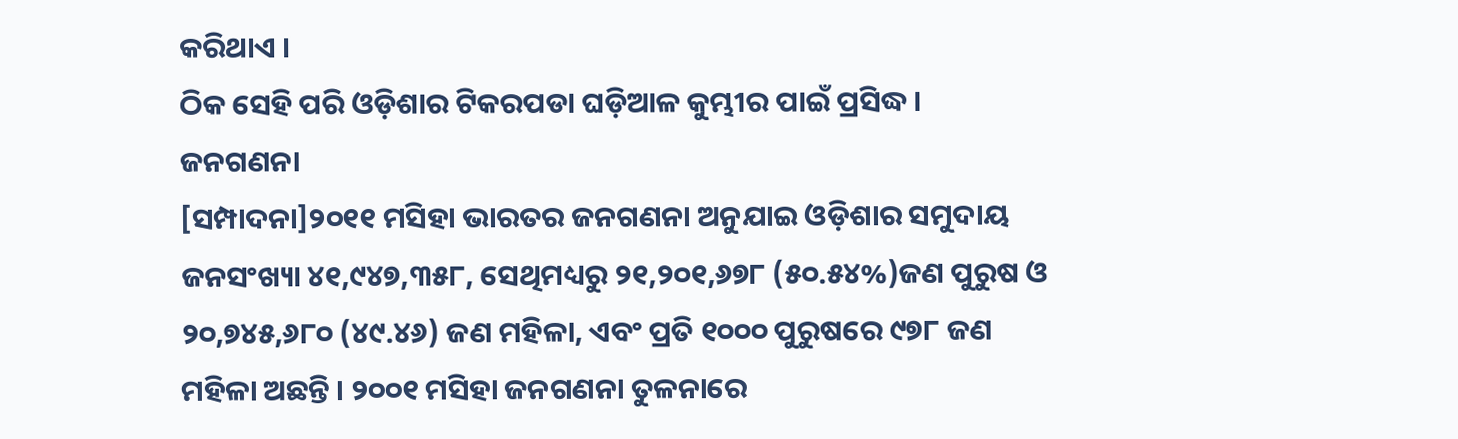କରିଥାଏ ।
ଠିକ ସେହି ପରି ଓଡ଼ିଶାର ଟିକରପଡା ଘଡ଼ିଆଳ କୁମ୍ଭୀର ପାଇଁ ପ୍ରସିଦ୍ଧ ।
ଜନଗଣନା
[ସମ୍ପାଦନା]୨୦୧୧ ମସିହା ଭାରତର ଜନଗଣନା ଅନୁଯାଇ ଓଡ଼ିଶାର ସମୁଦାୟ ଜନସଂଖ୍ୟା ୪୧,୯୪୭,୩୫୮, ସେଥିମଧ୍ୟରୁ ୨୧,୨୦୧,୬୭୮ (୫୦.୫୪%)ଜଣ ପୁରୁଷ ଓ ୨୦,୭୪୫,୬୮୦ (୪୯.୪୬) ଜଣ ମହିଳା, ଏବଂ ପ୍ରତି ୧୦୦୦ ପୁରୁଷରେ ୯୭୮ ଜଣ ମହିଳା ଅଛନ୍ତି । ୨୦୦୧ ମସିହା ଜନଗଣନା ତୁଳନାରେ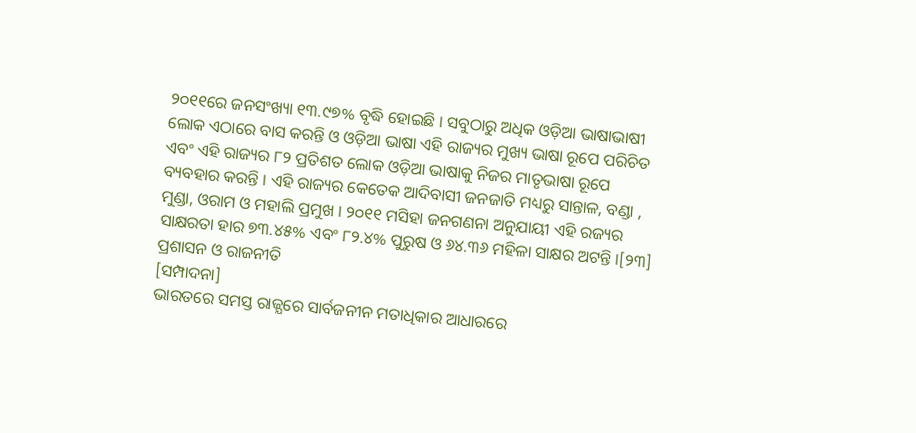୨୦୧୧ରେ ଜନସଂଖ୍ୟା ୧୩.୯୭% ବୃଦ୍ଧି ହୋଇଛି । ସବୁଠାରୁ ଅଧିକ ଓଡ଼ିଆ ଭାଷାଭାଷୀ ଲୋକ ଏଠାରେ ବାସ କରନ୍ତି ଓ ଓଡ଼ିଆ ଭାଷା ଏହି ରାଜ୍ୟର ମୁଖ୍ୟ ଭାଷା ରୂପେ ପରିଚିତ ଏବଂ ଏହି ରାଜ୍ୟର ୮୨ ପ୍ରତିଶତ ଲୋକ ଓଡ଼ିଆ ଭାଷାକୁ ନିଜର ମାତୃଭାଷା ରୂପେ ବ୍ୟବହାର କରନ୍ତି । ଏହି ରାଜ୍ୟର କେତେକ ଆଦିବାସୀ ଜନଜାତି ମଧ୍ୟରୁ ସାନ୍ତାଳ, ବଣ୍ଡା , ମୁଣ୍ଡା, ଓରାମ ଓ ମହାଲି ପ୍ରମୁଖ । ୨୦୧୧ ମସିହା ଜନଗଣନା ଅନୁଯାୟୀ ଏହି ରଜ୍ୟର ସାକ୍ଷରତା ହାର ୭୩.୪୫% ଏବଂ ୮୨.୪% ପୁରୁଷ ଓ ୬୪.୩୬ ମହିଳା ସାକ୍ଷର ଅଟନ୍ତି ।[୨୩]
ପ୍ରଶାସନ ଓ ରାଜନୀତି
[ସମ୍ପାଦନା]
ଭାରତରେ ସମସ୍ତ ରାଜ୍ଯରେ ସାର୍ବଜନୀନ ମତାଧିକାର ଆଧାରରେ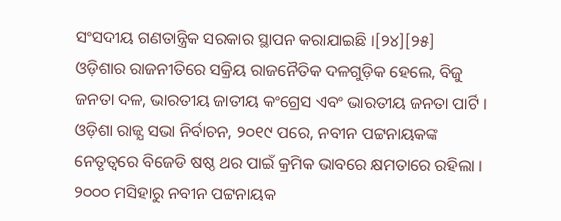ସଂସଦୀୟ ଗଣତାନ୍ତ୍ରିକ ସରକାର ସ୍ଥାପନ କରାଯାଇଛି ।[୨୪][୨୫]
ଓଡ଼ିଶାର ରାଜନୀତିରେ ସକ୍ରିୟ ରାଜନୈତିକ ଦଳଗୁଡ଼ିକ ହେଲେ, ବିଜୁ ଜନତା ଦଳ, ଭାରତୀୟ ଜାତୀୟ କଂଗ୍ରେସ ଏବଂ ଭାରତୀୟ ଜନତା ପାର୍ଟି । ଓଡ଼ିଶା ରାଜ୍ଯ ସଭା ନିର୍ବାଚନ, ୨୦୧୯ ପରେ, ନବୀନ ପଟ୍ଟନାୟକଙ୍କ ନେତୃତ୍ବରେ ବିଜେଡି ଷଷ୍ଠ ଥର ପାଇଁ କ୍ରମିକ ଭାବରେ କ୍ଷମତାରେ ରହିଲା । ୨୦୦୦ ମସିହାରୁ ନବୀନ ପଟ୍ଟନାୟକ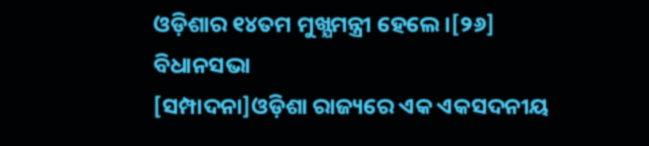ଓଡ଼ିଶାର ୧୪ତମ ମୁଖ୍ଯମନ୍ତ୍ରୀ ହେଲେ ।[୨୬]
ବିଧାନସଭା
[ସମ୍ପାଦନା]ଓଡ଼ିଶା ରାଜ୍ୟରେ ଏକ ଏକସଦନୀୟ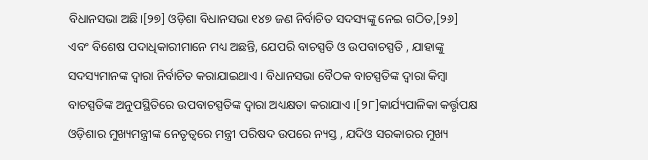ବିଧାନସଭା ଅଛି।[୨୭] ଓଡ଼ିଶା ବିଧାନସଭା ୧୪୭ ଜଣ ନିର୍ବାଚିତ ସଦସ୍ୟଙ୍କୁ ନେଇ ଗଠିତ,[୨୬] ଏବଂ ବିଶେଷ ପଦାଧିକାରୀମାନେ ମଧ୍ୟ ଅଛନ୍ତି, ଯେପରି ବାଚସ୍ପତି ଓ ଉପବାଚସ୍ପତି , ଯାହାଙ୍କୁ ସଦସ୍ୟମାନଙ୍କ ଦ୍ୱାରା ନିର୍ବାଚିତ କରାଯାଇଥାଏ । ବିଧାନସଭା ବୈଠକ ବାଚସ୍ପତିଙ୍କ ଦ୍ୱାରା କିମ୍ବା ବାଚସ୍ପତିଙ୍କ ଅନୁପସ୍ଥିତିରେ ଉପବାଚସ୍ପତିଙ୍କ ଦ୍ୱାରା ଅଧ୍ୟକ୍ଷତା କରାଯାଏ ।[୨୮]କାର୍ଯ୍ୟପାଳିକା କର୍ତ୍ତୃପକ୍ଷ ଓଡ଼ିଶାର ମୁଖ୍ୟମନ୍ତ୍ରୀଙ୍କ ନେତୃତ୍ୱରେ ମନ୍ତ୍ରୀ ପରିଷଦ ଉପରେ ନ୍ୟସ୍ତ , ଯଦିଓ ସରକାରର ମୁଖ୍ୟ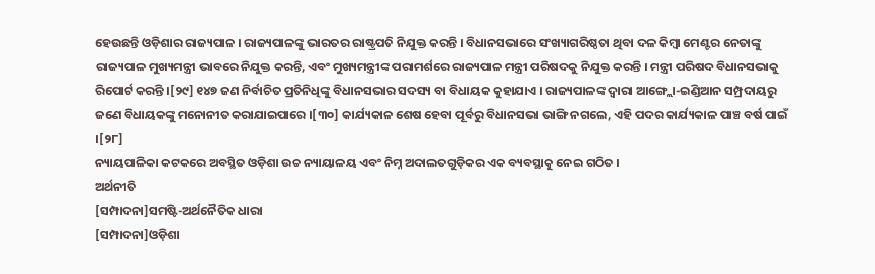ହେଉଛନ୍ତି ଓଡ଼ିଶାର ରାଜ୍ୟପାଳ । ରାଜ୍ୟପାଳଙ୍କୁ ଭାରତର ରାଷ୍ଟ୍ରପତି ନିଯୁକ୍ତ କରନ୍ତି । ବିଧାନସଭାରେ ସଂଖ୍ୟାଗରିଷ୍ଠତା ଥିବା ଦଳ କିମ୍ବା ମେଣ୍ଟର ନେତାଙ୍କୁ ରାଜ୍ୟପାଳ ମୁଖ୍ୟମନ୍ତ୍ରୀ ଭାବରେ ନିଯୁକ୍ତ କରନ୍ତି, ଏବଂ ମୁଖ୍ୟମନ୍ତ୍ରୀଙ୍କ ପରାମର୍ଶରେ ରାଜ୍ୟପାଳ ମନ୍ତ୍ରୀ ପରିଷଦକୁ ନିଯୁକ୍ତ କରନ୍ତି । ମନ୍ତ୍ରୀ ପରିଷଦ ବିଧାନସଭାକୁ ରିପୋର୍ଟ କରନ୍ତି ।[୨୯] ୧୪୭ ଜଣ ନିର୍ବାଚିତ ପ୍ରତିନିଧିଙ୍କୁ ବିଧାନସଭାର ସଦସ୍ୟ ବା ବିଧାୟକ କୁହାଯାଏ । ରାଜ୍ୟପାଳଙ୍କ ଦ୍ୱାରା ଆଙ୍ଗ୍ଲୋ-ଇଣ୍ଡିଆନ ସମ୍ପ୍ରଦାୟରୁ ଜଣେ ବିଧାୟକଙ୍କୁ ମନୋନୀତ କରାଯାଇପାରେ ।[୩୦] କାର୍ଯ୍ୟକାଳ ଶେଷ ହେବା ପୂର୍ବରୁ ବିଧାନସଭା ଭାଙ୍ଗି ନଗଲେ, ଏହି ପଦର କାର୍ଯ୍ୟକାଳ ପାଞ୍ଚ ବର୍ଷ ପାଇଁ ।[୨୮]
ନ୍ୟାୟପାଳିକା କଟକରେ ଅବସ୍ଥିତ ଓଡ଼ିଶା ଉଚ୍ଚ ନ୍ୟାୟାଳୟ ଏବଂ ନିମ୍ନ ଅଦାଲତଗୁଡ଼ିକର ଏକ ବ୍ୟବସ୍ଥାକୁ ନେଇ ଗଠିତ ।
ଅର୍ଥନୀତି
[ସମ୍ପାଦନା]ସମଷ୍ଟି-ଅର୍ଥନୈତିକ ଧାରା
[ସମ୍ପାଦନା]ଓଡ଼ିଶା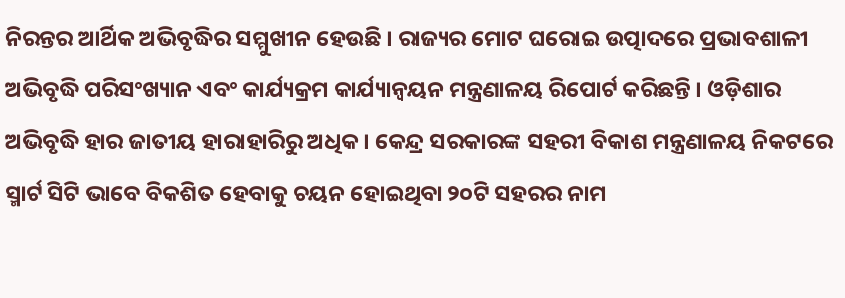ନିରନ୍ତର ଆର୍ଥିକ ଅଭିବୃଦ୍ଧିର ସମ୍ମୁଖୀନ ହେଉଛି । ରାଜ୍ୟର ମୋଟ ଘରୋଇ ଉତ୍ପାଦରେ ପ୍ରଭାବଶାଳୀ ଅଭିବୃଦ୍ଧି ପରିସଂଖ୍ୟାନ ଏବଂ କାର୍ଯ୍ୟକ୍ରମ କାର୍ଯ୍ୟାନ୍ୱୟନ ମନ୍ତ୍ରଣାଳୟ ରିପୋର୍ଟ କରିଛନ୍ତି । ଓଡ଼ିଶାର ଅଭିବୃଦ୍ଧି ହାର ଜାତୀୟ ହାରାହାରିରୁ ଅଧିକ । କେନ୍ଦ୍ର ସରକାରଙ୍କ ସହରୀ ବିକାଶ ମନ୍ତ୍ରଣାଳୟ ନିକଟରେ ସ୍ମାର୍ଟ ସିଟି ଭାବେ ବିକଶିତ ହେବାକୁ ଚୟନ ହୋଇଥିବା ୨୦ଟି ସହରର ନାମ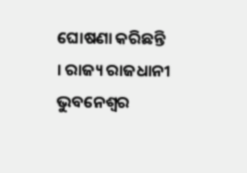ଘୋଷଣା କରିଛନ୍ତି । ରାଜ୍ୟ ରାଜଧାନୀ ଭୁବନେଶ୍ୱର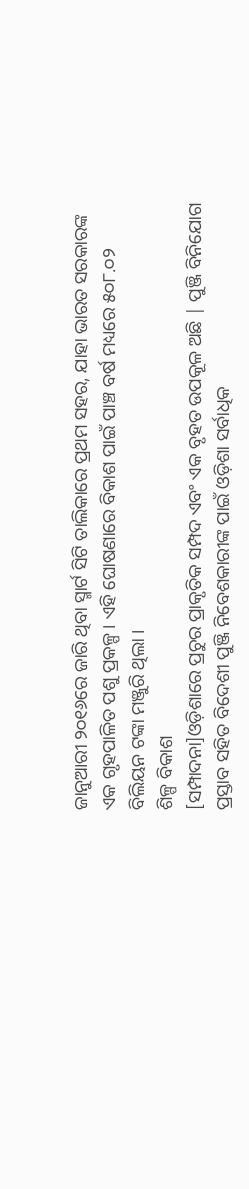ଜାନୁଆରୀ ୨୦୧୬ରେ ଜାରି ଥିବା ସ୍ମାର୍ଟ ସିଟି ତାଲିକାରେ ପ୍ରଥମ ସହର, ଯାହା ଭାରତ ସରକାରଙ୍କ ଏକ ଗୃହପାଳିତ ପଶୁ ପ୍ରକଳ୍ପ । ଏହି ଘୋଷଣାରେ ବିକାଶ ପାଇଁ ପାଞ୍ଚ ବର୍ଷ ମଧ୍ୟରେ ୫୦୮.୦୨ ବିଲିୟନ ଟଙ୍କା ମଞ୍ଜୁରି ଥିଲା ।
ଶିଳ୍ପ ବିକାଶ
[ସମ୍ପାଦନା]ଓଡ଼ିଶାରେ ପ୍ରଚୁର ପ୍ରାକୃତିକ ସମ୍ପଦ ଏବଂ ଏକ ବୃହତ ଉପକୂଳ ଅଛି | ପୁଞ୍ଜି ବିନିଯୋଗ ପ୍ରସ୍ତାବ ସହିତ ବିଦେଶୀ ପୁଞ୍ଜି ନିବେଶକାରୀଙ୍କ ପାଇଁ ଓଡ଼ିଶା ସର୍ବାଧିକ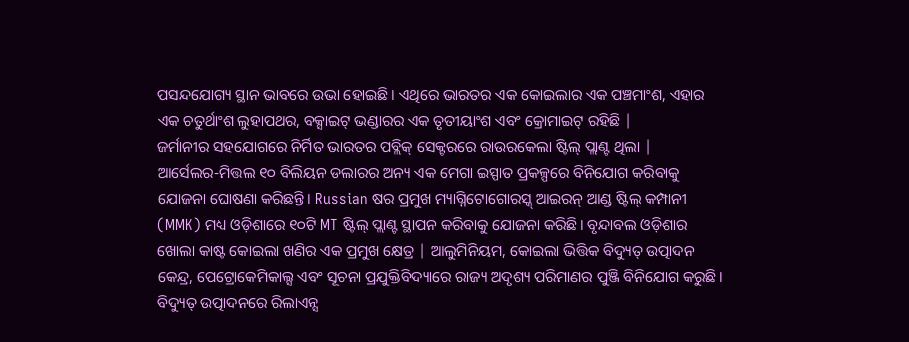ପସନ୍ଦଯୋଗ୍ୟ ସ୍ଥାନ ଭାବରେ ଉଭା ହୋଇଛି। ଏଥିରେ ଭାରତର ଏକ କୋଇଲାର ଏକ ପଞ୍ଚମାଂଶ, ଏହାର ଏକ ଚତୁର୍ଥାଂଶ ଲୁହାପଥର, ବକ୍ସାଇଟ୍ ଭଣ୍ଡାରର ଏକ ତୃତୀୟାଂଶ ଏବଂ କ୍ରୋମାଇଟ୍ ରହିଛି |
ଜର୍ମାନୀର ସହଯୋଗରେ ନିର୍ମିତ ଭାରତର ପବ୍ଲିକ୍ ସେକ୍ଟରରେ ରାଉରକେଲା ଷ୍ଟିଲ୍ ପ୍ଲାଣ୍ଟ ଥିଲା |
ଆର୍ସେଲର-ମିତ୍ତଲ ୧୦ ବିଲିୟନ ଡଲାରର ଅନ୍ୟ ଏକ ମେଗା ଇସ୍ପାତ ପ୍ରକଳ୍ପରେ ବିନିଯୋଗ କରିବାକୁ ଯୋଜନା ଘୋଷଣା କରିଛନ୍ତି। Russian ଷର ପ୍ରମୁଖ ମ୍ୟାଗ୍ନିଟୋଗୋରସ୍କ୍ ଆଇରନ୍ ଆଣ୍ଡ ଷ୍ଟିଲ୍ କମ୍ପାନୀ (MMK) ମଧ୍ୟ ଓଡ଼ିଶାରେ ୧୦ଟି MT ଷ୍ଟିଲ୍ ପ୍ଲାଣ୍ଟ ସ୍ଥାପନ କରିବାକୁ ଯୋଜନା କରିଛି। ବୃନ୍ଦାବଲ ଓଡ଼ିଶାର ଖୋଲା କାଷ୍ଟ କୋଇଲା ଖଣିର ଏକ ପ୍ରମୁଖ କ୍ଷେତ୍ର | ଆଲୁମିନିୟମ, କୋଇଲା ଭିତ୍ତିକ ବିଦ୍ୟୁତ୍ ଉତ୍ପାଦନ କେନ୍ଦ୍ର, ପେଟ୍ରୋକେମିକାଲ୍ସ ଏବଂ ସୂଚନା ପ୍ରଯୁକ୍ତିବିଦ୍ୟାରେ ରାଜ୍ୟ ଅଦୃଶ୍ୟ ପରିମାଣର ପୁଞ୍ଜି ବିନିଯୋଗ କରୁଛି। ବିଦ୍ୟୁତ୍ ଉତ୍ପାଦନରେ ରିଲାଏନ୍ସ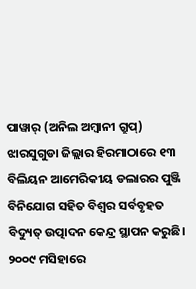ପାୱାର୍ (ଅନିଲ ଅମ୍ବାନୀ ଗ୍ରୁପ୍) ଝାରସୁଗୁଡା ଜିଲ୍ଲାର ହିରମାଠାରେ ୧୩ ବିଲିୟନ ଆମେରିକୀୟ ଡଲାରର ପୁଞ୍ଜି ବିନିଯୋଗ ସହିତ ବିଶ୍ୱର ସର୍ବବୃହତ ବିଦ୍ୟୁତ୍ ଉତ୍ପାଦନ କେନ୍ଦ୍ର ସ୍ଥାପନ କରୁଛି।
୨୦୦୯ ମସିହାରେ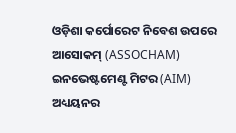ଓଡ଼ିଶା କର୍ପୋରେଟ ନିବେଶ ଉପରେ ଆସୋକମ୍ (ASSOCHAM) ଇନଭେଷ୍ଟମେଣ୍ଟ ମିଟର (AIM) ଅଧ୍ୟୟନର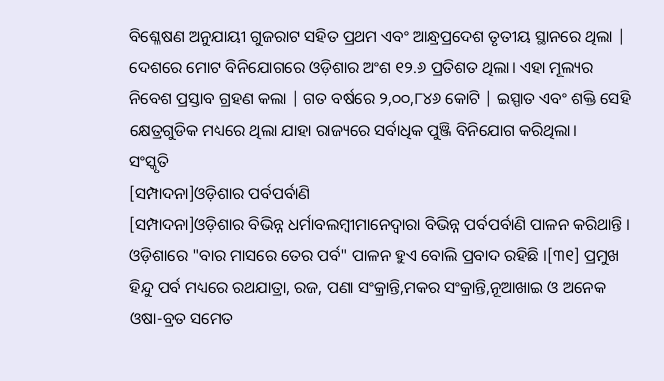ବିଶ୍ଳେଷଣ ଅନୁଯାୟୀ ଗୁଜରାଟ ସହିତ ପ୍ରଥମ ଏବଂ ଆନ୍ଧ୍ରପ୍ରଦେଶ ତୃତୀୟ ସ୍ଥାନରେ ଥିଲା | ଦେଶରେ ମୋଟ ବିନିଯୋଗରେ ଓଡ଼ିଶାର ଅଂଶ ୧୨.୬ ପ୍ରତିଶତ ଥିଲା। ଏହା ମୂଲ୍ୟର ନିବେଶ ପ୍ରସ୍ତାବ ଗ୍ରହଣ କଲା | ଗତ ବର୍ଷରେ ୨,୦୦,୮୪୬ କୋଟି | ଇସ୍ପାତ ଏବଂ ଶକ୍ତି ସେହି କ୍ଷେତ୍ରଗୁଡିକ ମଧ୍ୟରେ ଥିଲା ଯାହା ରାଜ୍ୟରେ ସର୍ବାଧିକ ପୁଞ୍ଜି ବିନିଯୋଗ କରିଥିଲା।
ସଂସ୍କୃତି
[ସମ୍ପାଦନା]ଓଡ଼ିଶାର ପର୍ବପର୍ବାଣି
[ସମ୍ପାଦନା]ଓଡ଼ିଶାର ବିଭିନ୍ନ ଧର୍ମାବଲମ୍ବୀମାନେଦ୍ୱାରା ବିଭିନ୍ନ ପର୍ବପର୍ବାଣି ପାଳନ କରିଥାନ୍ତି । ଓଡ଼ିଶାରେ "ବାର ମାସରେ ତେର ପର୍ବ" ପାଳନ ହୁଏ ବୋଲି ପ୍ରବାଦ ରହିଛି ।[୩୧] ପ୍ରମୁଖ ହିନ୍ଦୁ ପର୍ବ ମଧ୍ୟରେ ରଥଯାତ୍ରା, ରଜ, ପଣା ସଂକ୍ରାନ୍ତି,ମକର ସଂକ୍ରାନ୍ତି,ନୂଆଖାଇ ଓ ଅନେକ ଓଷା-ବ୍ରତ ସମେତ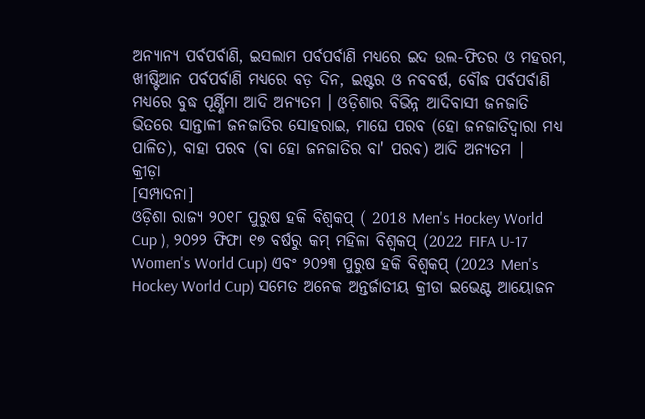ଅନ୍ୟାନ୍ୟ ପର୍ବପର୍ବାଣି, ଇସଲାମ ପର୍ବପର୍ବାଣି ମଧ୍ୟରେ ଇଦ ଉଲ-ଫିତର ଓ ମହରମ, ଖୀଷ୍ଟିଆନ ପର୍ବପର୍ବାଣି ମଧ୍ୟରେ ବଡ଼ ଦିନ, ଇଷ୍ଟର ଓ ନବବର୍ଷ, ବୌଦ୍ଧ ପର୍ବପର୍ବାଣି ମଧ୍ୟରେ ବୁଦ୍ଧ ପୂର୍ଣ୍ଣିମା ଆଦି ଅନ୍ୟତମ । ଓଡ଼ିଶାର ବିଭିନ୍ନ ଆଦିବାସୀ ଜନଜାତି ଭିତରେ ସାନ୍ତାଳୀ ଜନଜାତିର ସୋହରାଇ, ମାଘେ ପରବ (ହୋ ଜନଜାତିଦ୍ୱାରା ମଧ୍ୟ ପାଳିତ), ବାହା ପରବ (ବା ହୋ ଜନଜାତିର ବା' ପରବ) ଆଦି ଅନ୍ୟତମ |
କ୍ରୀଡ଼ା
[ସମ୍ପାଦନା]
ଓଡ଼ିଶା ରାଜ୍ୟ ୨୦୧୮ ପୁରୁଷ ହକି ବିଶ୍ୱକପ୍ ( 2018 Men's Hockey World Cup ), ୨୦୨୨ ଫିଫା ୧୭ ବର୍ଷରୁ କମ୍ ମହିଳା ବିଶ୍ୱକପ୍ (2022 FIFA U-17 Women's World Cup) ଏବଂ ୨୦୨୩ ପୁରୁଷ ହକି ବିଶ୍ୱକପ୍ (2023 Men's Hockey World Cup) ସମେତ ଅନେକ ଅନ୍ତର୍ଜାତୀୟ କ୍ରୀଡା ଇଭେଣ୍ଟ ଆୟୋଜନ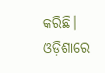କରିଛି।
ଓଡ଼ିଶାରେ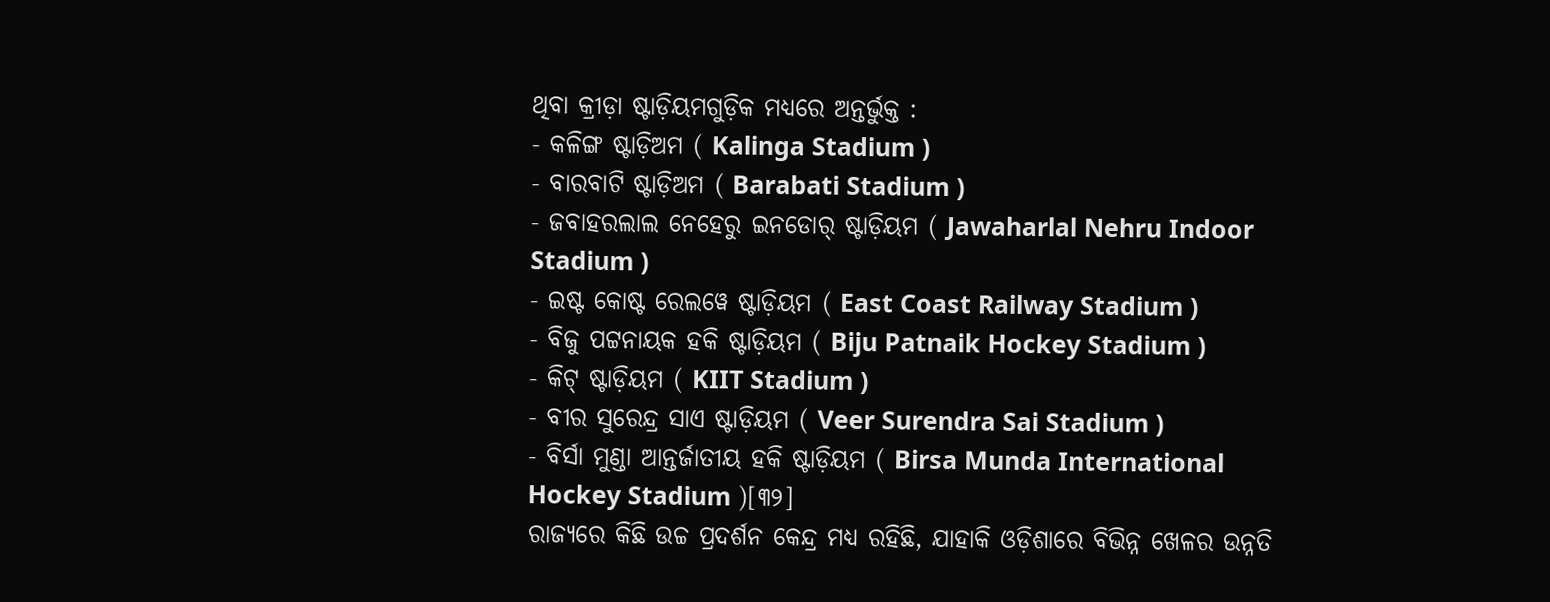ଥିବା କ୍ରୀଡ଼ା ଷ୍ଟାଡ଼ିୟମଗୁଡ଼ିକ ମଧ୍ୟରେ ଅନ୍ତର୍ଭୁକ୍ତ :
- କଳିଙ୍ଗ ଷ୍ଟାଡ଼ିଅମ ( Kalinga Stadium )
- ବାରବାଟି ଷ୍ଟାଡ଼ିଅମ ( Barabati Stadium )
- ଜବାହରଲାଲ ନେହେରୁ ଇନଡୋର୍ ଷ୍ଟାଡ଼ିୟମ ( Jawaharlal Nehru Indoor Stadium )
- ଇଷ୍ଟ କୋଷ୍ଟ ରେଲୱେ ଷ୍ଟାଡ଼ିୟମ ( East Coast Railway Stadium )
- ବିଜୁ ପଟ୍ଟନାୟକ ହକି ଷ୍ଟାଡ଼ିୟମ ( Biju Patnaik Hockey Stadium )
- କିଟ୍ ଷ୍ଟାଡ଼ିୟମ ( KIIT Stadium )
- ବୀର ସୁରେନ୍ଦ୍ର ସାଏ ଷ୍ଟାଡ଼ିୟମ ( Veer Surendra Sai Stadium )
- ବିର୍ସା ମୁଣ୍ଡା ଆନ୍ତର୍ଜାତୀୟ ହକି ଷ୍ଟାଡ଼ିୟମ ( Birsa Munda International Hockey Stadium )[୩୨]
ରାଜ୍ୟରେ କିଛି ଉଚ୍ଚ ପ୍ରଦର୍ଶନ କେନ୍ଦ୍ର ମଧ୍ୟ ରହିଛି, ଯାହାକି ଓଡ଼ିଶାରେ ବିଭିନ୍ନ ଖେଳର ଉନ୍ନତି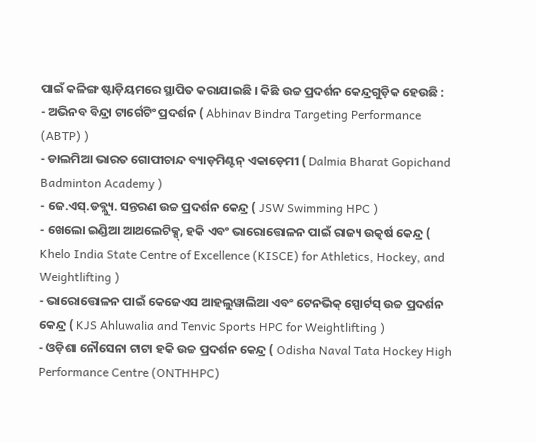ପାଇଁ କଳିଙ୍ଗ ଷ୍ଟାଡ଼ିୟମରେ ସ୍ଥାପିତ କରାଯାଇଛି । କିଛି ଉଚ୍ଚ ପ୍ରଦର୍ଶନ କେନ୍ଦ୍ରଗୁଡ଼ିକ ହେଉଛି :
- ଅଭିନବ ବିନ୍ଦ୍ରା ଟାର୍ଗେଟିଂ ପ୍ରଦର୍ଶନ ( Abhinav Bindra Targeting Performance (ABTP) )
- ଡାଲମିଆ ଭାରତ ଗୋପୀଚାନ୍ଦ ବ୍ୟାଡ଼ମିଣ୍ଟନ୍ ଏକାଡ଼େମୀ ( Dalmia Bharat Gopichand Badminton Academy )
- ଜେ.ଏସ୍.ଡବ୍ଲ୍ୟୁ. ସନ୍ତରଣ ଉଚ୍ଚ ପ୍ରଦର୍ଶନ କେନ୍ଦ୍ର ( JSW Swimming HPC )
- ଖେଲୋ ଇଣ୍ଡିଆ ଆଥଲେଟିକ୍ସ୍, ହକି ଏବଂ ଭାରୋତ୍ତୋଳନ ପାଇଁ ରାଜ୍ୟ ଉତ୍କର୍ଷ କେନ୍ଦ୍ର ( Khelo India State Centre of Excellence (KISCE) for Athletics, Hockey, and Weightlifting )
- ଭାରୋତ୍ତୋଳନ ପାଇଁ କେଜେଏସ ଆହଲୁୱାଲିଆ ଏବଂ ଟେନଭିକ୍ ସ୍ପୋର୍ଟସ୍ ଉଚ୍ଚ ପ୍ରଦର୍ଶନ କେନ୍ଦ୍ର ( KJS Ahluwalia and Tenvic Sports HPC for Weightlifting )
- ଓଡ଼ିଶା ନୌସେନା ଟାଟା ହକି ଉଚ୍ଚ ପ୍ରଦର୍ଶନ କେନ୍ଦ୍ର ( Odisha Naval Tata Hockey High Performance Centre (ONTHHPC)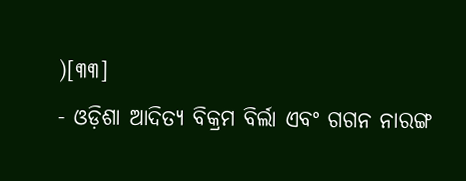)[୩୩]
- ଓଡ଼ିଶା ଆଦିତ୍ୟ ବିକ୍ରମ ବିର୍ଲା ଏବଂ ଗଗନ ନାରଙ୍ଗ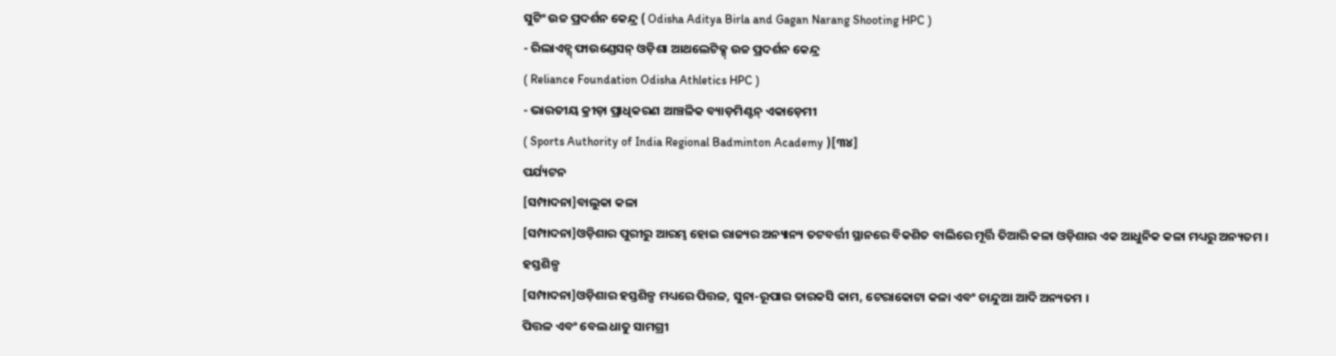ସୁଟିଂ ଉଚ୍ଚ ପ୍ରଦର୍ଶନ କେନ୍ଦ୍ର ( Odisha Aditya Birla and Gagan Narang Shooting HPC )
- ରିଲାଏନ୍ସ୍ ଫାଉଣ୍ଡେସନ୍ ଓଡ଼ିଶା ଆଥଲେଟିକ୍ସ୍ ଉଚ୍ଚ ପ୍ରଦର୍ଶନ କେନ୍ଦ୍ର
( Reliance Foundation Odisha Athletics HPC )
- ଭାରତୀୟ କ୍ରୀଡ଼ା ପ୍ରାଧିକରଣ ଆଞ୍ଚଳିକ ବ୍ୟାଡ଼ମିଣ୍ଟନ୍ ଏକାଡ଼େମୀ
( Sports Authority of India Regional Badminton Academy )[୩୪]
ପର୍ଯ୍ୟଟନ
[ସମ୍ପାଦନା]ବାଲୁକା କଳା
[ସମ୍ପାଦନା]ଓଡ଼ିଶାର ପୁରୀରୁ ଆରମ୍ଭ ହୋଇ ରାଜ୍ୟର ଅନ୍ୟାନ୍ୟ ତଟବର୍ତ୍ତୀ ସ୍ଥାନରେ ବିକଶିତ ବାଲିରେ ମୂର୍ତ୍ତି ତିଆରି କଳା ଓଡ଼ିଶାର ଏକ ଆଧୁନିକ କଳା ମଧ୍ୟରୁ ଅନ୍ୟତମ ।
ହସ୍ତଶିଳ୍ପ
[ସମ୍ପାଦନା]ଓଡ଼ିଶାର ହସ୍ତଶିଳ୍ପ ମଧ୍ୟରେ ପିତ୍ତଳ, ସୁନା-ରୂପାର ତାରକସି କାମ, ଟେରାକୋଟା କଳା ଏବଂ ଚାନ୍ଦୁଆ ଆଦି ଅନ୍ୟତମ ।
ପିତ୍ତଳ ଏବଂ ବେଲ ଧାତୁ ସାମଗ୍ରୀ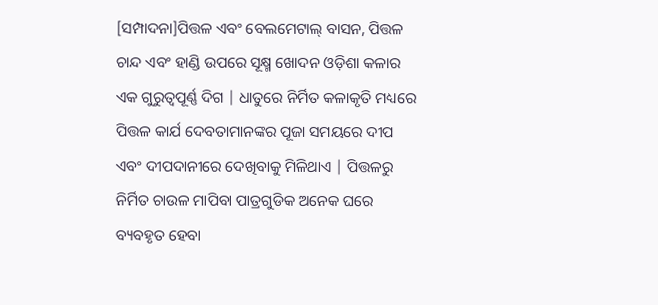[ସମ୍ପାଦନା]ପିତ୍ତଳ ଏବଂ ବେଲମେଟାଲ୍ ବାସନ, ପିତ୍ତଳ ଚାନ୍ଦ ଏବଂ ହାଣ୍ଡି ଉପରେ ସୂକ୍ଷ୍ମ ଖୋଦନ ଓଡ଼ିଶା କଳାର ଏକ ଗୁରୁତ୍ୱପୂର୍ଣ୍ଣ ଦିଗ | ଧାତୁରେ ନିର୍ମିତ କଳାକୃତି ମଧ୍ୟରେ ପିତ୍ତଳ କାର୍ଯ ଦେବତାମାନଙ୍କର ପୂଜା ସମୟରେ ଦୀପ ଏବଂ ଦୀପଦାନୀରେ ଦେଖିବାକୁ ମିଳିଥାଏ | ପିତ୍ତଳରୁ ନିର୍ମିତ ଚାଉଳ ମାପିବା ପାତ୍ରଗୁଡିକ ଅନେକ ଘରେ ବ୍ୟବହୃତ ହେବା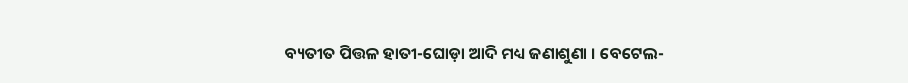ବ୍ୟତୀତ ପିତ୍ତଳ ହାତୀ-ଘୋଡ଼ା ଆଦି ମଧ୍ୟ ଜଣାଶୁଣା । ବେଟେଲ-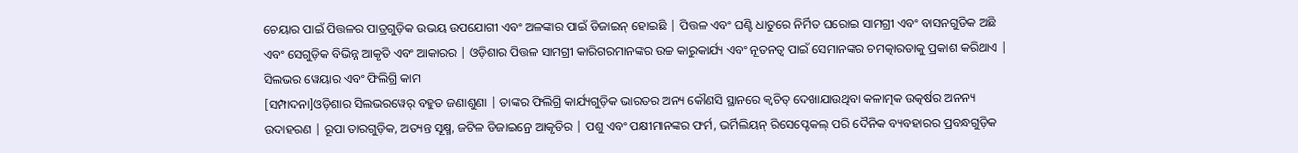ଚେୟାର ପାଇଁ ପିତ୍ତଳର ପାତ୍ରଗୁଡ଼ିକ ଉଭୟ ଉପଯୋଗୀ ଏବଂ ଅଳଙ୍କାର ପାଇଁ ଡିଜାଇନ୍ ହୋଇଛି | ପିତ୍ତଳ ଏବଂ ଘଣ୍ଟି ଧାତୁରେ ନିର୍ମିତ ଘରୋଇ ସାମଗ୍ରୀ ଏବଂ ବାସନଗୁଡିକ ଅଛି ଏବଂ ସେଗୁଡ଼ିକ ବିଭିନ୍ନ ଆକୃତି ଏବଂ ଆକାରର | ଓଡ଼ିଶାର ପିତ୍ତଳ ସାମଗ୍ରୀ କାରିଗରମାନଙ୍କର ଉଚ୍ଚ କାରୁକାର୍ଯ୍ୟ ଏବଂ ନୂତନତ୍ୱ ପାଇଁ ସେମାନଙ୍କର ଚମତ୍କାରତାକୁ ପ୍ରକାଶ କରିଥାଏ |
ସିଲଭର ୱେୟାର ଏବଂ ଫିଲିଗ୍ରି କାମ
[ସମ୍ପାଦନା]ଓଡ଼ିଶାର ସିଲଭରୱେର୍ ବହୁତ ଜଣାଶୁଣା | ତାଙ୍କର ଫିଲିଗ୍ରି କାର୍ଯ୍ୟଗୁଡ଼ିକ ଭାରତର ଅନ୍ୟ କୌଣସି ସ୍ଥାନରେ କ୍ୱଚିତ୍ ଦେଖାଯାଉଥିବା କଳାତ୍ମକ ଉତ୍କର୍ଷର ଅନନ୍ୟ ଉଦାହରଣ | ରୂପା ତାରଗୁଡ଼ିକ, ଅତ୍ୟନ୍ତ ସୂକ୍ଷ୍ମ, ଜଟିଳ ଡିଜାଇନ୍ରେ ଆକୃତିର | ପଶୁ ଏବଂ ପକ୍ଷୀମାନଙ୍କର ଫର୍ମ, ଭର୍ମିଲିୟନ୍ ରିସେପ୍ଟେକଲ୍ ପରି ଦୈନିକ ବ୍ୟବହାରର ପ୍ରବନ୍ଧଗୁଡ଼ିକ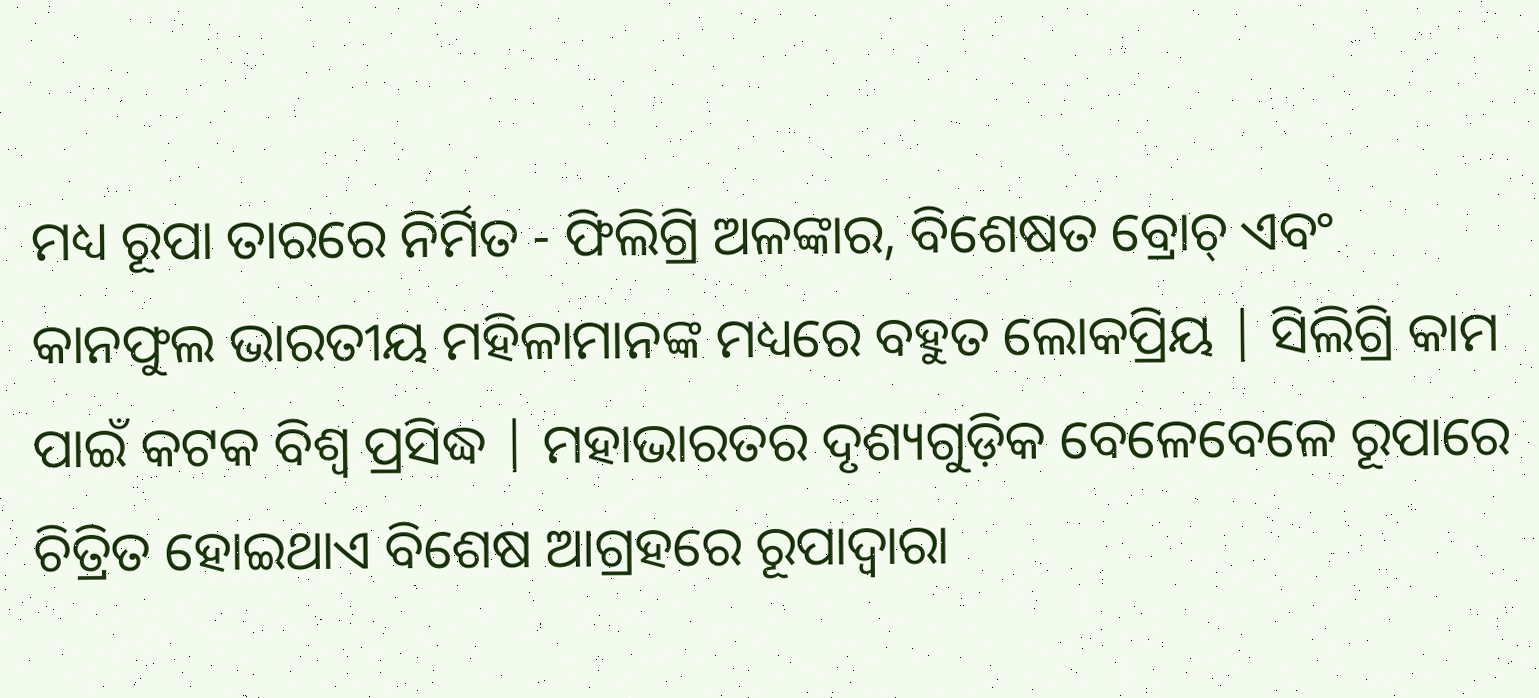ମଧ୍ୟ ରୂପା ତାରରେ ନିର୍ମିତ - ଫିଲିଗ୍ରି ଅଳଙ୍କାର, ବିଶେଷତ ବ୍ରୋଚ୍ ଏବଂ କାନଫୁଲ ଭାରତୀୟ ମହିଳାମାନଙ୍କ ମଧ୍ୟରେ ବହୁତ ଲୋକପ୍ରିୟ | ସିଲିଗ୍ରି କାମ ପାଇଁ କଟକ ବିଶ୍ୱ ପ୍ରସିଦ୍ଧ | ମହାଭାରତର ଦୃଶ୍ୟଗୁଡ଼ିକ ବେଳେବେଳେ ରୂପାରେ ଚିତ୍ରିତ ହୋଇଥାଏ ବିଶେଷ ଆଗ୍ରହରେ ରୂପାଦ୍ୱାରା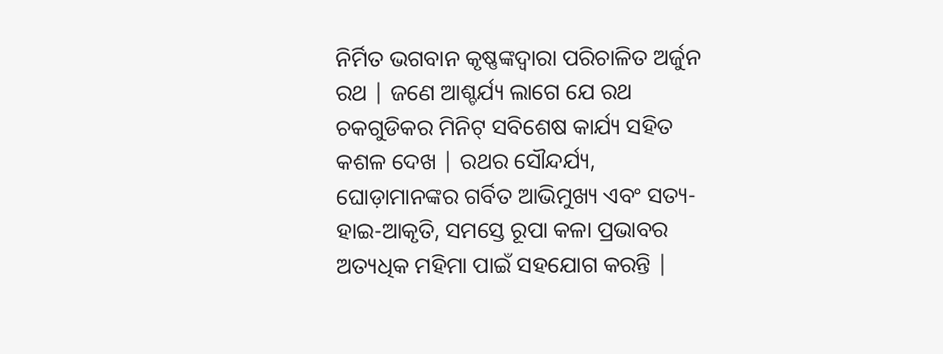ନିର୍ମିତ ଭଗବାନ କୃଷ୍ଣଙ୍କଦ୍ୱାରା ପରିଚାଳିତ ଅର୍ଜୁନ ରଥ | ଜଣେ ଆଶ୍ଚର୍ଯ୍ୟ ଲାଗେ ଯେ ରଥ ଚକଗୁଡିକର ମିନିଟ୍ ସବିଶେଷ କାର୍ଯ୍ୟ ସହିତ କଶଳ ଦେଖ | ରଥର ସୌନ୍ଦର୍ଯ୍ୟ, ଘୋଡ଼ାମାନଙ୍କର ଗର୍ବିତ ଆଭିମୁଖ୍ୟ ଏବଂ ସତ୍ୟ-ହାଇ-ଆକୃତି, ସମସ୍ତେ ରୂପା କଳା ପ୍ରଭାବର ଅତ୍ୟଧିକ ମହିମା ପାଇଁ ସହଯୋଗ କରନ୍ତି |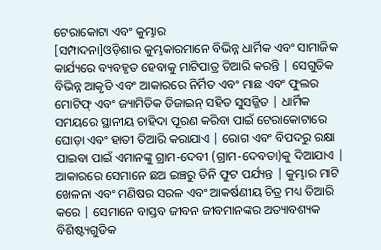ଟେରାକୋଟା ଏବଂ କୁମ୍ଭାର
[ସମ୍ପାଦନା]ଓଡ଼ିଶାର କୁମ୍ଭକାରମାନେ ବିଭିନ୍ନ ଧାର୍ମିକ ଏବଂ ସାମାଜିକ କାର୍ଯ୍ୟରେ ବ୍ୟବହୃତ ହେବାକୁ ମାଟିପାତ୍ର ତିଆରି କରନ୍ତି | ସେଗୁଡିକ ବିଭିନ୍ନ ଆକୃତି ଏବଂ ଆକାରରେ ନିର୍ମିତ ଏବଂ ମାଛ ଏବଂ ଫୁଲର ମୋଟିଫ୍ ଏବଂ ଜ୍ୟାମିତିକ ଡିଜାଇନ୍ ସହିତ ସୁସଜ୍ଜିତ | ଧାର୍ମିକ ସମୟରେ ସ୍ଥାନୀୟ ଚାହିଦା ପୂରଣ କରିବା ପାଇଁ ଟେରାକୋଟାରେ ଘୋଡ଼ା ଏବଂ ହାତୀ ତିଆରି କରାଯାଏ | ରୋଗ ଏବଂ ବିପଦରୁ ରକ୍ଷା ପାଇବା ପାଇଁ ଏମାନଙ୍କୁ ଗ୍ରାମ-ଦେବୀ (ଗ୍ରାମ-ଦେବତା)କୁ ଦିଆଯାଏ | ଆକାରରେ ସେମାନେ ଛଅ ଇଞ୍ଚରୁ ତିନି ଫୁଟ ପର୍ଯ୍ୟନ୍ତ | କୁମ୍ଭାର ମାଟି ଖେଳନା ଏବଂ ମଣିଷର ସରଳ ଏବଂ ଆକର୍ଷଣୀୟ ଚିତ୍ର ମଧ୍ୟ ତିଆରି କରେ | ସେମାନେ ବାସ୍ତବ ଜୀବନ ଜୀବମାନଙ୍କର ଅତ୍ୟାବଶ୍ୟକ ବିଶିଷ୍ଟ୍ୟଗୁଡିକ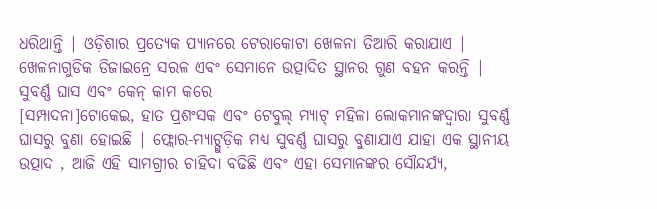ଧରିଥାନ୍ତି | ଓଡ଼ିଶାର ପ୍ରତ୍ୟେକ ପ୍ୟାନରେ ଟେରାକୋଟା ଖେଳନା ତିଆରି କରାଯାଏ | ଖେଳନାଗୁଡିକ ଡିଜାଇନ୍ରେ ସରଳ ଏବଂ ସେମାନେ ଉତ୍ପାଦିତ ସ୍ଥାନର ଗୁଣ ବହନ କରନ୍ତି |
ସୁବର୍ଣ୍ଣ ଘାସ ଏବଂ କେନ୍ କାମ କରେ
[ସମ୍ପାଦନା]ଟୋକେଇ, ହାତ ପ୍ରଶଂସକ ଏବଂ ଟେବୁଲ୍ ମ୍ୟାଟ୍ ମହିଳା ଲୋକମାନଙ୍କଦ୍ୱାରା ସୁବର୍ଣ୍ଣ ଘାସରୁ ବୁଣା ହୋଇଛି | ଫ୍ଲୋର-ମ୍ୟାଟ୍ଗୁଡ଼ିକ ମଧ୍ୟ ସୁବର୍ଣ୍ଣ ଘାସରୁ ବୁଣାଯାଏ ଯାହା ଏକ ସ୍ଥାନୀୟ ଉତ୍ପାଦ , ଆଜି ଏହି ସାମଗ୍ରୀର ଚାହିଦା ବଢିଛି ଏବଂ ଏହା ସେମାନଙ୍କର ସୌନ୍ଦର୍ଯ୍ୟ,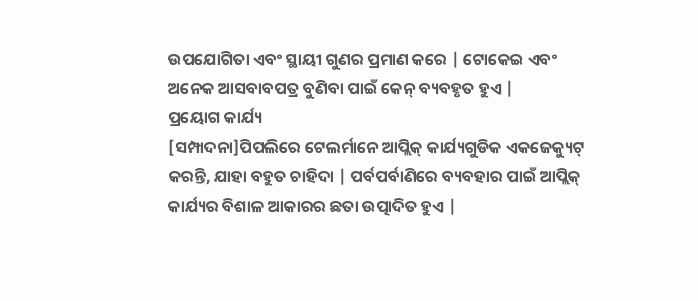ଉପଯୋଗିତା ଏବଂ ସ୍ଥାୟୀ ଗୁଣର ପ୍ରମାଣ କରେ | ଟୋକେଇ ଏବଂ ଅନେକ ଆସବାବପତ୍ର ବୁଣିବା ପାଇଁ କେନ୍ ବ୍ୟବହୃତ ହୁଏ |
ପ୍ରୟୋଗ କାର୍ଯ୍ୟ
[ସମ୍ପାଦନା]ପିପଲିରେ ଟେଲର୍ମାନେ ଆପ୍ଲିକ୍ କାର୍ଯ୍ୟଗୁଡିକ ଏକଜେକ୍ୟୁଟ୍ କରନ୍ତି, ଯାହା ବହୁତ ଚାହିଦା | ପର୍ବପର୍ବାଣିରେ ବ୍ୟବହାର ପାଇଁ ଆପ୍ଲିକ୍ କାର୍ଯ୍ୟର ବିଶାଳ ଆକାରର ଛତା ଉତ୍ପାଦିତ ହୁଏ |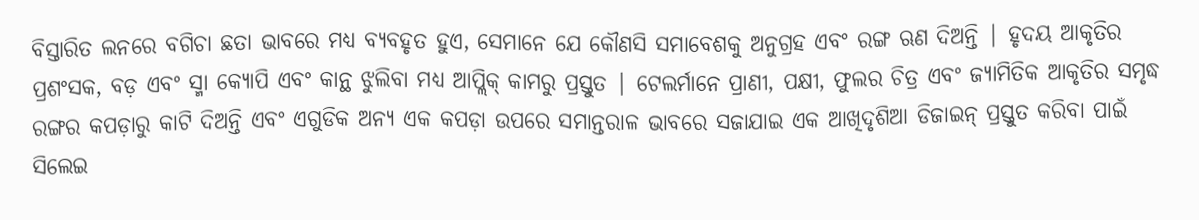ବିସ୍ତାରିତ ଲନରେ ବଗିଚା ଛତା ଭାବରେ ମଧ୍ୟ ବ୍ୟବହୃତ ହୁଏ, ସେମାନେ ଯେ କୌଣସି ସମାବେଶକୁ ଅନୁଗ୍ରହ ଏବଂ ରଙ୍ଗ ଋଣ ଦିଅନ୍ତି | ହୃଦୟ ଆକୃତିର ପ୍ରଶଂସକ, ବଡ଼ ଏବଂ ସ୍ମା କ୍ୟୋପି ଏବଂ କାନ୍ଥ ଝୁଲିବା ମଧ୍ୟ ଆପ୍ଲିକ୍ କାମରୁ ପ୍ରସ୍ତୁତ | ଟେଲର୍ମାନେ ପ୍ରାଣୀ, ପକ୍ଷୀ, ଫୁଲର ଚିତ୍ର ଏବଂ ଜ୍ୟାମିତିକ ଆକୃତିର ସମୃଦ୍ଧ ରଙ୍ଗର କପଡ଼ାରୁ କାଟି ଦିଅନ୍ତି ଏବଂ ଏଗୁଡିକ ଅନ୍ୟ ଏକ କପଡ଼ା ଉପରେ ସମାନ୍ତରାଳ ଭାବରେ ସଜାଯାଇ ଏକ ଆଖିଦୃଶିଆ ଡିଜାଇନ୍ ପ୍ରସ୍ତୁତ କରିବା ପାଇଁ ସିଲେଇ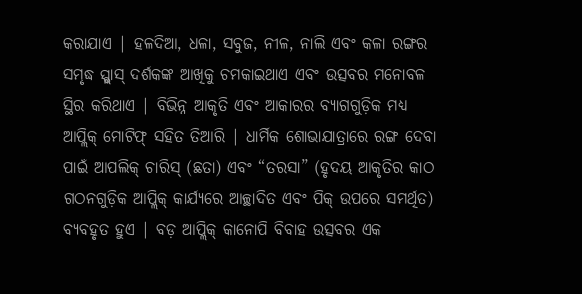କରାଯାଏ | ହଳଦିଆ, ଧଳା, ସବୁଜ, ନୀଳ, ନାଲି ଏବଂ କଳା ରଙ୍ଗର ସମୃଦ୍ଧ ସ୍ପ୍ଲାସ୍ ଦର୍ଶକଙ୍କ ଆଖିକୁ ଚମକାଇଥାଏ ଏବଂ ଉତ୍ସବର ମନୋବଳ ସ୍ଥିର କରିଥାଏ | ବିଭିନ୍ନ ଆକୃତି ଏବଂ ଆକାରର ବ୍ୟାଗଗୁଡ଼ିକ ମଧ୍ୟ ଆପ୍ଲିକ୍ ମୋଟିଫ୍ ସହିତ ତିଆରି | ଧାର୍ମିକ ଶୋଭାଯାତ୍ରାରେ ରଙ୍ଗ ଦେବା ପାଇଁ ଆପଲିକ୍ ଚାରିସ୍ (ଛତା) ଏବଂ “ତରସା” (ହୃଦୟ ଆକୃତିର କାଠ ଗଠନଗୁଡ଼ିକ ଆପ୍ଲିକ୍ କାର୍ଯ୍ୟରେ ଆଚ୍ଛାଦିତ ଏବଂ ପିକ୍ ଉପରେ ସମର୍ଥିତ) ବ୍ୟବହୃତ ହୁଏ | ବଡ଼ ଆପ୍ଲିକ୍ କାନୋପି ବିବାହ ଉତ୍ସବର ଏକ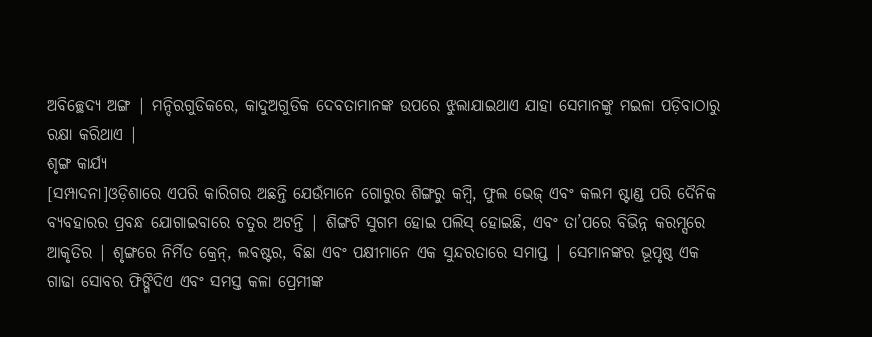ଅବିଚ୍ଛେଦ୍ୟ ଅଙ୍ଗ | ମନ୍ଦିରଗୁଡିକରେ, କାଦୁଅଗୁଡିକ ଦେବତାମାନଙ୍କ ଉପରେ ଝୁଲାଯାଇଥାଏ ଯାହା ସେମାନଙ୍କୁ ମଇଳା ପଡ଼ିବାଠାରୁ ରକ୍ଷା କରିଥାଏ |
ଶୃଙ୍ଗ କାର୍ଯ୍ୟ
[ସମ୍ପାଦନା]ଓଡ଼ିଶାରେ ଏପରି କାରିଗର ଅଛନ୍ତି ଯେଉଁମାନେ ଗୋରୁର ଶିଙ୍ଗରୁ କମ୍ବି, ଫୁଲ ଭେଜ୍ ଏବଂ କଲମ ଷ୍ଟାଣ୍ଡ ପରି ଦୈନିକ ବ୍ୟବହାରର ପ୍ରବନ୍ଧ ଯୋଗାଇବାରେ ଚତୁର ଅଟନ୍ତି | ଶିଙ୍ଗଟି ସୁଗମ ହୋଇ ପଲିସ୍ ହୋଇଛି, ଏବଂ ତା’ପରେ ବିଭିନ୍ନ କରମ୍ସରେ ଆକୃତିର | ଶୃଙ୍ଗରେ ନିର୍ମିତ କ୍ରେନ୍, ଲବଷ୍ଟର, ବିଛା ଏବଂ ପକ୍ଷୀମାନେ ଏକ ସୁନ୍ଦରତାରେ ସମାପ୍ତ | ସେମାନଙ୍କର ଭୂପୃଷ୍ଠ ଏକ ଗାଢା ସୋବର ଫିଙ୍ଗିଦିଏ ଏବଂ ସମସ୍ତ କଳା ପ୍ରେମୀଙ୍କ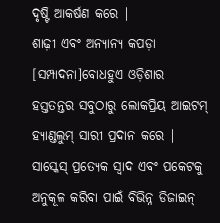ଦୃଷ୍ଟି ଆକର୍ଷଣ କରେ |
ଶାଢ଼ୀ ଏବଂ ଅନ୍ୟାନ୍ୟ କପଡ଼ା
[ସମ୍ପାଦନା]ବୋଧହୁଏ ଓଡ଼ିଶାର ହସ୍ତତନ୍ତର ସବୁଠାରୁ ଲୋକପ୍ରିୟ ଆଇଟମ୍ ହ୍ୟାଣ୍ଡଲୁମ୍ ସାରୀ ପ୍ରଦାନ କରେ | ସାସ୍କେସ୍ ପ୍ରତ୍ୟେକ ସ୍ୱାଦ ଏବଂ ପକେଟକୁ ଅନୁକୂଳ କରିବା ପାଇଁ ବିଭିନ୍ନ ଡିଜାଇନ୍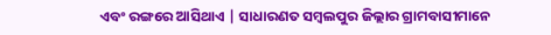ଏବଂ ରଙ୍ଗରେ ଆସିଥାଏ | ସାଧାରଣତ ସମ୍ବଲପୁର ଜିଲ୍ଲାର ଗ୍ରାମବାସୀମାନେ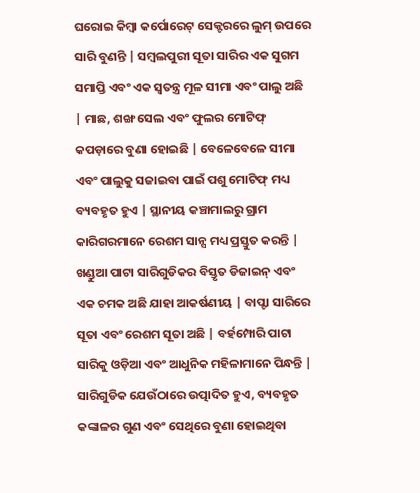ଘରୋଇ କିମ୍ବା କର୍ପୋରେଟ୍ ସେକ୍ଟରରେ ଲୁମ୍ ଉପରେ ସାରି ବୁଣନ୍ତି | ସମ୍ବଲପୁରୀ ସୂତା ସାରିର ଏକ ସୁଗମ ସମାପ୍ତି ଏବଂ ଏକ ସ୍ୱତନ୍ତ୍ର ମୂଳ ସୀମା ଏବଂ ପାଲୁ ଅଛି | ମାଛ, ଶଙ୍ଖ ସେଲ ଏବଂ ଫୁଲର ମୋଟିଫ୍ କପଡ଼ାରେ ବୁଣା ହୋଇଛି | ବେଳେବେଳେ ସୀମା ଏବଂ ପାଲୁକୁ ସଜାଇବା ପାଇଁ ପଶୁ ମୋଟିଫ୍ ମଧ୍ୟ ବ୍ୟବହୃତ ହୁଏ | ସ୍ଥାନୀୟ କଞ୍ଚାମାଲରୁ ଗ୍ରାମ କାରିଗରମାନେ ରେଶମ ସାନ୍ସ ମଧ୍ୟ ପ୍ରସ୍ତୁତ କରନ୍ତି | ଖଣ୍ଡୁଆ ପାଟା ସାରିଗୁଡିକର ବିସ୍ତୃତ ଡିଜାଇନ୍ ଏବଂ ଏକ ଚମକ ଅଛି ଯାହା ଆକର୍ଷଣୀୟ | ବାପ୍ଟା ସାରିରେ ସୂତା ଏବଂ ରେଶମ ସୂତା ଅଛି | ବର୍ହମ୍ପୋରି ପାଟା ସାରିକୁ ଓଡ଼ିଆ ଏବଂ ଆଧୁନିକ ମହିଳାମାନେ ପିନ୍ଧନ୍ତି | ସାରିଗୁଡିକ ଯେଉଁଠାରେ ଉତ୍ପାଦିତ ହୁଏ, ବ୍ୟବହୃତ କଙ୍କାଳର ଗୁଣ ଏବଂ ସେଥିରେ ବୁଣା ହୋଇଥିବା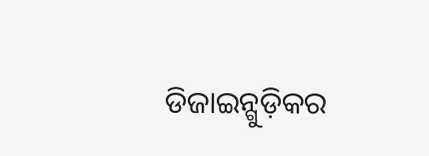ଡିଜାଇନ୍ଗୁଡ଼ିକର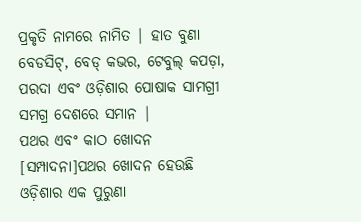ପ୍ରକୃତି ନାମରେ ନାମିତ | ହାତ ବୁଣା ବେଡସିଟ୍, ବେଡ୍ କଭର, ଟେବୁଲ୍ କପଡ଼ା, ପରଦା ଏବଂ ଓଡ଼ିଶାର ପୋଷାକ ସାମଗ୍ରୀ ସମଗ୍ର ଦେଶରେ ସମାନ |
ପଥର ଏବଂ କାଠ ଖୋଦନ
[ସମ୍ପାଦନା]ପଥର ଖୋଦନ ହେଉଛି ଓଡ଼ିଶାର ଏକ ପୁରୁଣା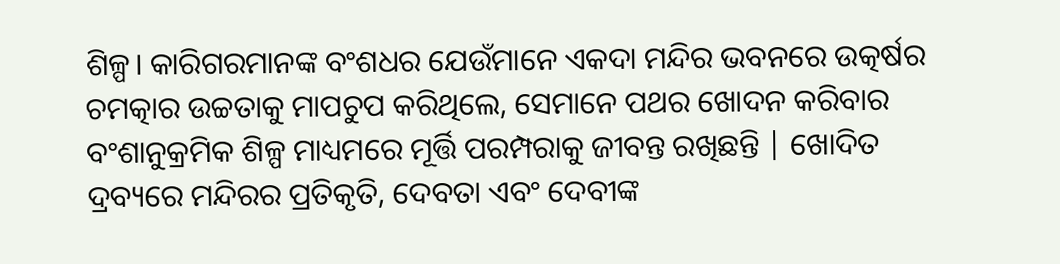ଶିଳ୍ପ। କାରିଗରମାନଙ୍କ ବଂଶଧର ଯେଉଁମାନେ ଏକଦା ମନ୍ଦିର ଭବନରେ ଉତ୍କର୍ଷର ଚମତ୍କାର ଉଚ୍ଚତାକୁ ମାପଚୁପ କରିଥିଲେ, ସେମାନେ ପଥର ଖୋଦନ କରିବାର ବଂଶାନୁକ୍ରମିକ ଶିଳ୍ପ ମାଧ୍ୟମରେ ମୂର୍ତ୍ତି ପରମ୍ପରାକୁ ଜୀବନ୍ତ ରଖିଛନ୍ତି | ଖୋଦିତ ଦ୍ରବ୍ୟରେ ମନ୍ଦିରର ପ୍ରତିକୃତି, ଦେବତା ଏବଂ ଦେବୀଙ୍କ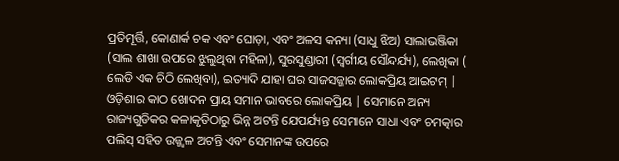ପ୍ରତିମୂର୍ତ୍ତି, କୋଣାର୍କ ଚକ ଏବଂ ଘୋଡ଼ା, ଏବଂ ଅଳସ କନ୍ୟା (ସାଧୁ ଝିଅ) ସାଲାଭଞ୍ଜିକା (ସାଲ ଶାଖା ଉପରେ ଝୁଲୁଥିବା ମହିଳା), ସୁରସୁଣ୍ଡାରୀ (ସ୍ୱର୍ଗୀୟ ସୌନ୍ଦର୍ଯ୍ୟ), ଲେଖିକା ( ଲେଡି ଏକ ଚିଠି ଲେଖିବା), ଇତ୍ୟାଦି ଯାହା ଘର ସାଜସଜ୍ଜାର ଲୋକପ୍ରିୟ ଆଇଟମ୍ | ଓଡ଼ିଶାର କାଠ ଖୋଦନ ପ୍ରାୟ ସମାନ ଭାବରେ ଲୋକପ୍ରିୟ | ସେମାନେ ଅନ୍ୟ ରାଜ୍ୟଗୁଡିକର କଳାକୃତିଠାରୁ ଭିନ୍ନ ଅଟନ୍ତି ଯେପର୍ଯ୍ୟନ୍ତ ସେମାନେ ସାଧା ଏବଂ ଚମତ୍କାର ପଲିସ୍ ସହିତ ଉଜ୍ଜ୍ୱଳ ଅଟନ୍ତି ଏବଂ ସେମାନଙ୍କ ଉପରେ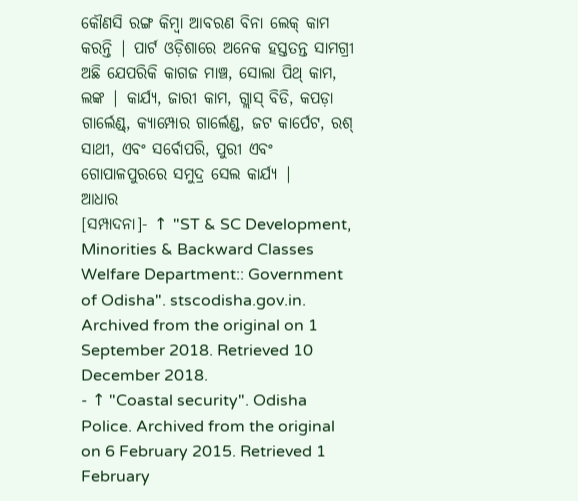କୌଣସି ରଙ୍ଗ କିମ୍ବା ଆବରଣ ବିନା ଲେକ୍ କାମ କରନ୍ତି | ପାର୍ଟ ଓଡ଼ିଶାରେ ଅନେକ ହସ୍ତତନ୍ତ ସାମଗ୍ରୀ ଅଛି ଯେପରିକି କାଗଜ ମାଞ୍ଚ, ସୋଲା ପିଥ୍ କାମ, ଲଙ୍କ | କାର୍ଯ୍ୟ, ଜାରୀ କାମ, ଗ୍ଲାସ୍ ବିଡି, କପଡ଼ା ଗାର୍ଲେଣ୍ଡ୍, କ୍ୟାମ୍ପୋର ଗାର୍ଲେଣ୍ଡ, ଜଟ କାର୍ପେଟ, ରଶ୍ ସାଥୀ, ଏବଂ ସର୍ବୋପରି, ପୁରୀ ଏବଂ ଗୋପାଳପୁରରେ ସମୁଦ୍ର ସେଲ କାର୍ଯ୍ୟ |
ଆଧାର
[ସମ୍ପାଦନା]- ↑ "ST & SC Development, Minorities & Backward Classes Welfare Department:: Government of Odisha". stscodisha.gov.in. Archived from the original on 1 September 2018. Retrieved 10 December 2018.
- ↑ "Coastal security". Odisha Police. Archived from the original on 6 February 2015. Retrieved 1 February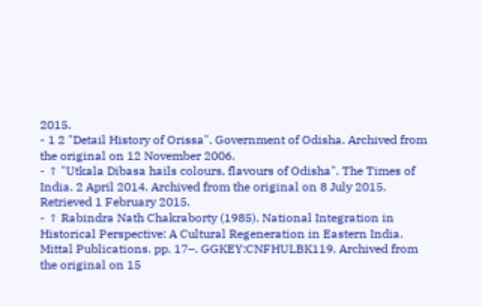2015.
- 1 2 "Detail History of Orissa". Government of Odisha. Archived from the original on 12 November 2006.
- ↑ "Utkala Dibasa hails colours, flavours of Odisha". The Times of India. 2 April 2014. Archived from the original on 8 July 2015. Retrieved 1 February 2015.
- ↑ Rabindra Nath Chakraborty (1985). National Integration in Historical Perspective: A Cultural Regeneration in Eastern India. Mittal Publications. pp. 17–. GGKEY:CNFHULBK119. Archived from the original on 15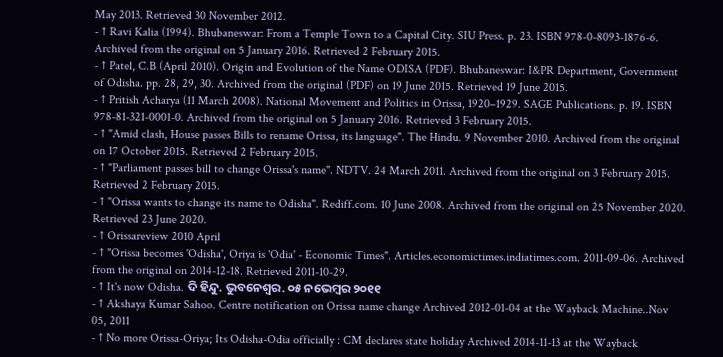May 2013. Retrieved 30 November 2012.
- ↑ Ravi Kalia (1994). Bhubaneswar: From a Temple Town to a Capital City. SIU Press. p. 23. ISBN 978-0-8093-1876-6. Archived from the original on 5 January 2016. Retrieved 2 February 2015.
- ↑ Patel, C.B (April 2010). Origin and Evolution of the Name ODISA (PDF). Bhubaneswar: I&PR Department, Government of Odisha. pp. 28, 29, 30. Archived from the original (PDF) on 19 June 2015. Retrieved 19 June 2015.
- ↑ Pritish Acharya (11 March 2008). National Movement and Politics in Orissa, 1920–1929. SAGE Publications. p. 19. ISBN 978-81-321-0001-0. Archived from the original on 5 January 2016. Retrieved 3 February 2015.
- ↑ "Amid clash, House passes Bills to rename Orissa, its language". The Hindu. 9 November 2010. Archived from the original on 17 October 2015. Retrieved 2 February 2015.
- ↑ "Parliament passes bill to change Orissa's name". NDTV. 24 March 2011. Archived from the original on 3 February 2015. Retrieved 2 February 2015.
- ↑ "Orissa wants to change its name to Odisha". Rediff.com. 10 June 2008. Archived from the original on 25 November 2020. Retrieved 23 June 2020.
- ↑ Orissareview 2010 April
- ↑ "Orissa becomes 'Odisha', Oriya is 'Odia' - Economic Times". Articles.economictimes.indiatimes.com. 2011-09-06. Archived from the original on 2014-12-18. Retrieved 2011-10-29.
- ↑ It's now Odisha. ଦି ହିନ୍ଦୁ. ଭୁବନେଶ୍ୱର. ୦୫ ନଭେମ୍ବର ୨୦୧୧
- ↑ Akshaya Kumar Sahoo. Centre notification on Orissa name change Archived 2012-01-04 at the Wayback Machine..Nov 05, 2011
- ↑ No more Orissa-Oriya; Its Odisha-Odia officially : CM declares state holiday Archived 2014-11-13 at the Wayback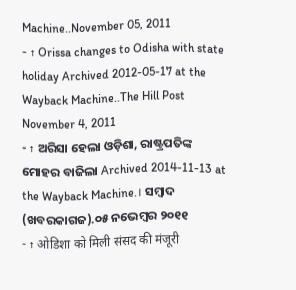Machine..November 05, 2011
- ↑ Orissa changes to Odisha with state holiday Archived 2012-05-17 at the Wayback Machine..The Hill Post November 4, 2011
- ↑ ଅରିସା ହେଲା ଓଡ଼ିଶା, ରାଷ୍ଟ୍ରପତିଙ୍କ ମୋହର ବାଜିଲା Archived 2014-11-13 at the Wayback Machine.। ସମ୍ବାଦ (ଖବରକାଗଜ).୦୫ ନଭେମ୍ବର ୨୦୧୧
- ↑ ओडिशा को मिली संसद की मंजूरी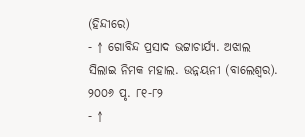(ହିନ୍ଦୀରେ)
- ↑ ଗୋବିନ୍ଦ ପ୍ରସାଦ ଭଟ୍ଟାଚାର୍ଯ୍ୟ. ଅଝାଲ ସିଲାଇ ନିମକ ମହାଲ. ଉନ୍ନୟନୀ (ବାଲେଶ୍ୱର). ୨୦୦୬ ପୃ. ୮୧-୮୨
- ↑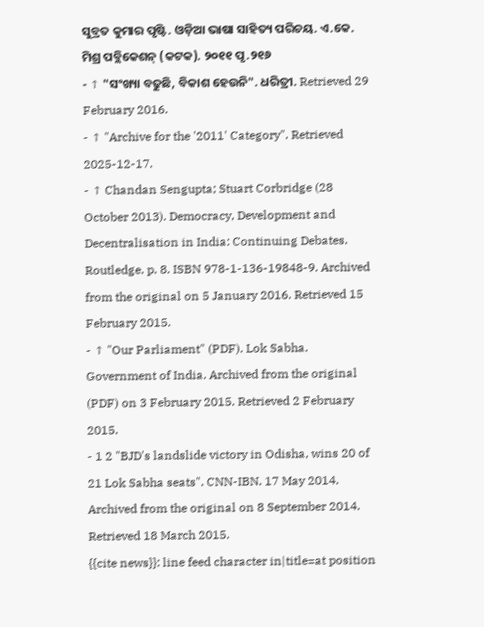ସୁବ୍ରତ କୁମାର ପୃଷ୍ଟି. ଓଡ଼ିଆ ଭାଷା ସାହିତ୍ୟ ପରିଚୟ. ଏ.କେ. ମିଶ୍ର ପବ୍ଲିକେଶନ୍ (କଟକ). ୨୦୧୧ ପୃ.୨୧୬
- ↑ "ସଂଖ୍ୟା ବଢୁଛି, ବିକାଶ ହେଉନି". ଧରିତ୍ରୀ. Retrieved 29 February 2016.
- ↑ "Archive for the '2011' Category". Retrieved 2025-12-17.
- ↑ Chandan Sengupta; Stuart Corbridge (28 October 2013). Democracy, Development and Decentralisation in India: Continuing Debates. Routledge. p. 8. ISBN 978-1-136-19848-9. Archived from the original on 5 January 2016. Retrieved 15 February 2015.
- ↑ "Our Parliament" (PDF). Lok Sabha. Government of India. Archived from the original (PDF) on 3 February 2015. Retrieved 2 February 2015.
- 1 2 "BJD's landslide victory in Odisha, wins 20 of 21 Lok Sabha seats". CNN-IBN. 17 May 2014. Archived from the original on 8 September 2014. Retrieved 18 March 2015.
{{cite news}}: line feed character in|title=at position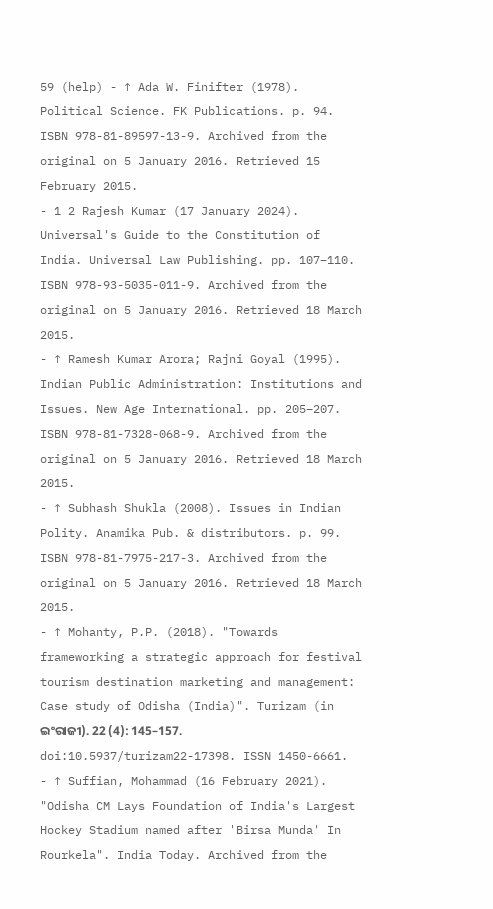59 (help) - ↑ Ada W. Finifter (1978). Political Science. FK Publications. p. 94. ISBN 978-81-89597-13-9. Archived from the original on 5 January 2016. Retrieved 15 February 2015.
- 1 2 Rajesh Kumar (17 January 2024). Universal's Guide to the Constitution of India. Universal Law Publishing. pp. 107–110. ISBN 978-93-5035-011-9. Archived from the original on 5 January 2016. Retrieved 18 March 2015.
- ↑ Ramesh Kumar Arora; Rajni Goyal (1995). Indian Public Administration: Institutions and Issues. New Age International. pp. 205–207. ISBN 978-81-7328-068-9. Archived from the original on 5 January 2016. Retrieved 18 March 2015.
- ↑ Subhash Shukla (2008). Issues in Indian Polity. Anamika Pub. & distributors. p. 99. ISBN 978-81-7975-217-3. Archived from the original on 5 January 2016. Retrieved 18 March 2015.
- ↑ Mohanty, P.P. (2018). "Towards frameworking a strategic approach for festival tourism destination marketing and management: Case study of Odisha (India)". Turizam (in ଇଂରାଜୀ). 22 (4): 145–157. doi:10.5937/turizam22-17398. ISSN 1450-6661.
- ↑ Suffian, Mohammad (16 February 2021). "Odisha CM Lays Foundation of India's Largest Hockey Stadium named after 'Birsa Munda' In Rourkela". India Today. Archived from the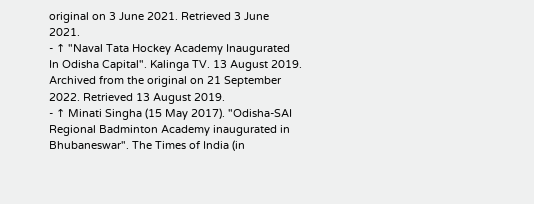original on 3 June 2021. Retrieved 3 June 2021.
- ↑ "Naval Tata Hockey Academy Inaugurated In Odisha Capital". Kalinga TV. 13 August 2019. Archived from the original on 21 September 2022. Retrieved 13 August 2019.
- ↑ Minati Singha (15 May 2017). "Odisha-SAI Regional Badminton Academy inaugurated in Bhubaneswar". The Times of India (in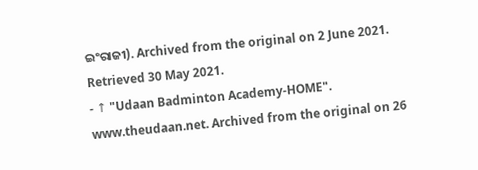ଇଂରାଜୀ). Archived from the original on 2 June 2021. Retrieved 30 May 2021.
- ↑ "Udaan Badminton Academy-HOME". www.theudaan.net. Archived from the original on 26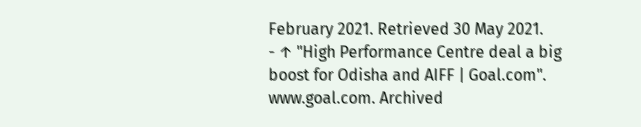February 2021. Retrieved 30 May 2021.
- ↑ "High Performance Centre deal a big boost for Odisha and AIFF | Goal.com". www.goal.com. Archived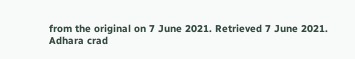from the original on 7 June 2021. Retrieved 7 June 2021.
Adhara crad